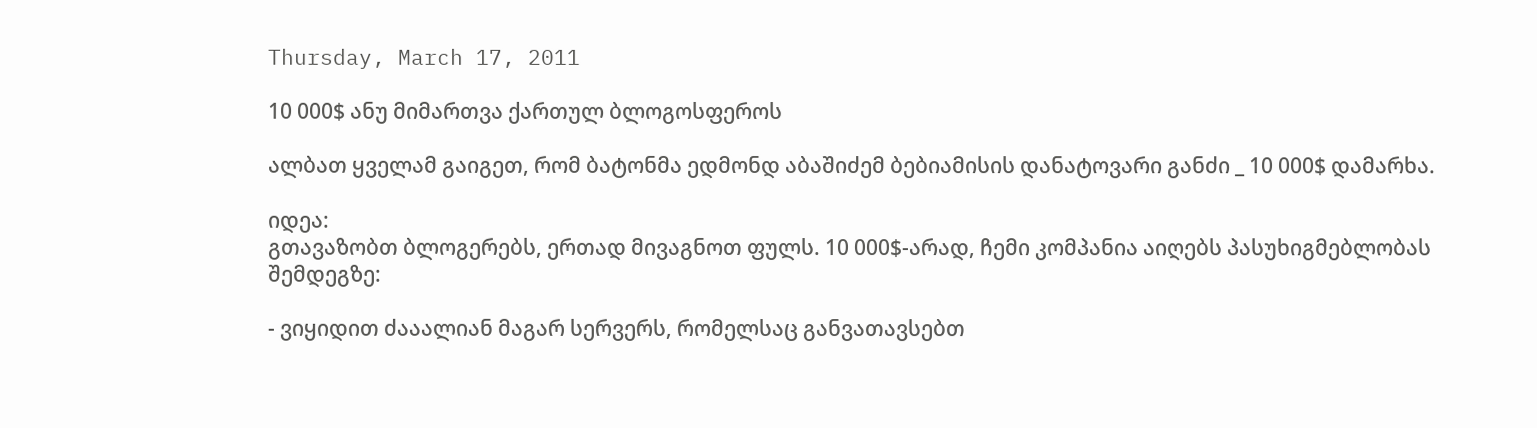Thursday, March 17, 2011

10 000$ ანუ მიმართვა ქართულ ბლოგოსფეროს

ალბათ ყველამ გაიგეთ, რომ ბატონმა ედმონდ აბაშიძემ ბებიამისის დანატოვარი განძი _ 10 000$ დამარხა.

იდეა:
გთავაზობთ ბლოგერებს, ერთად მივაგნოთ ფულს. 10 000$-არად, ჩემი კომპანია აიღებს პასუხიგმებლობას შემდეგზე:

- ვიყიდით ძააალიან მაგარ სერვერს, რომელსაც განვათავსებთ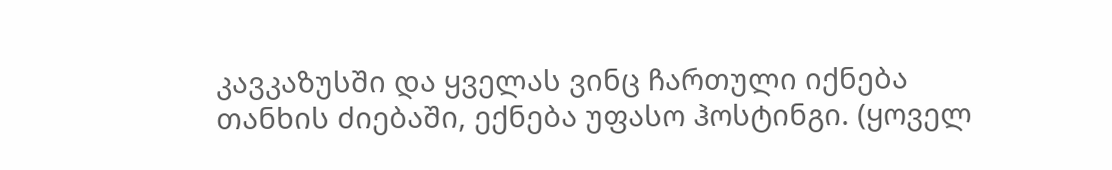კავკაზუსში და ყველას ვინც ჩართული იქნება თანხის ძიებაში, ექნება უფასო ჰოსტინგი. (ყოველ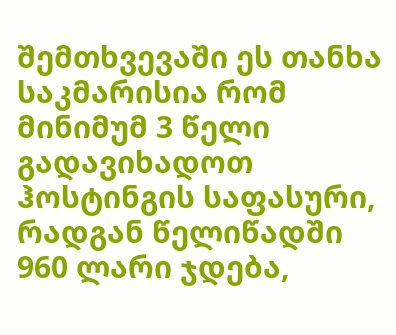შემთხვევაში ეს თანხა საკმარისია რომ მინიმუმ 3 წელი გადავიხადოთ ჰოსტინგის საფასური, რადგან წელიწადში 960 ლარი ჯდება,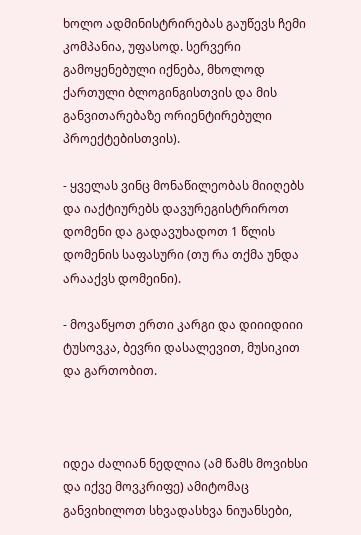ხოლო ადმინისტრირებას გაუწევს ჩემი კომპანია, უფასოდ. სერვერი გამოყენებული იქნება, მხოლოდ ქართული ბლოგინგისთვის და მის განვითარებაზე ორიენტირებული პროექტებისთვის).

- ყველას ვინც მონაწილეობას მიიღებს და იაქტიურებს დავურეგისტრიროთ დომენი და გადავუხადოთ 1 წლის დომენის საფასური (თუ რა თქმა უნდა არააქვს დომეინი).

- მოვაწყოთ ერთი კარგი და დიიიდიიი ტუსოვკა, ბევრი დასალევით, მუსიკით და გართობით.



იდეა ძალიან ნედლია (ამ წამს მოვიხსი და იქვე მოვკრიფე) ამიტომაც განვიხილოთ სხვადასხვა ნიუანსები,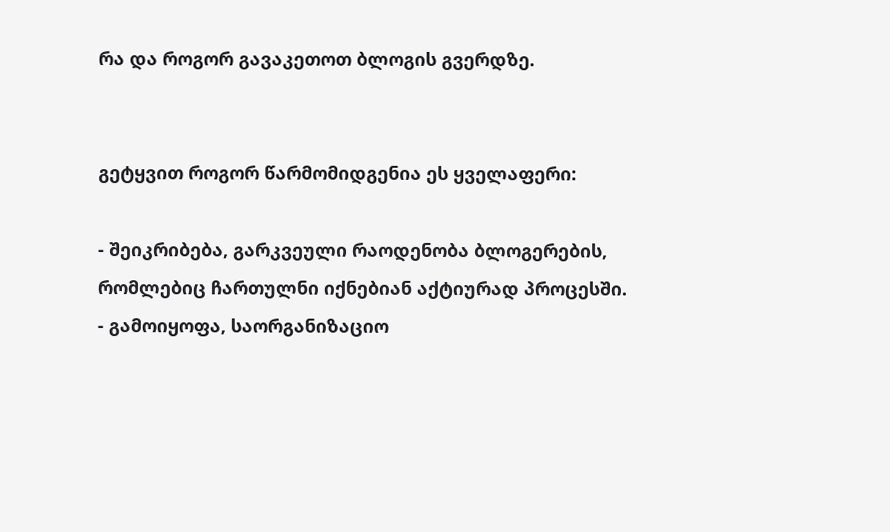რა და როგორ გავაკეთოთ ბლოგის გვერდზე.


გეტყვით როგორ წარმომიდგენია ეს ყველაფერი:

- შეიკრიბება, გარკვეული რაოდენობა ბლოგერების, რომლებიც ჩართულნი იქნებიან აქტიურად პროცესში.
- გამოიყოფა, საორგანიზაციო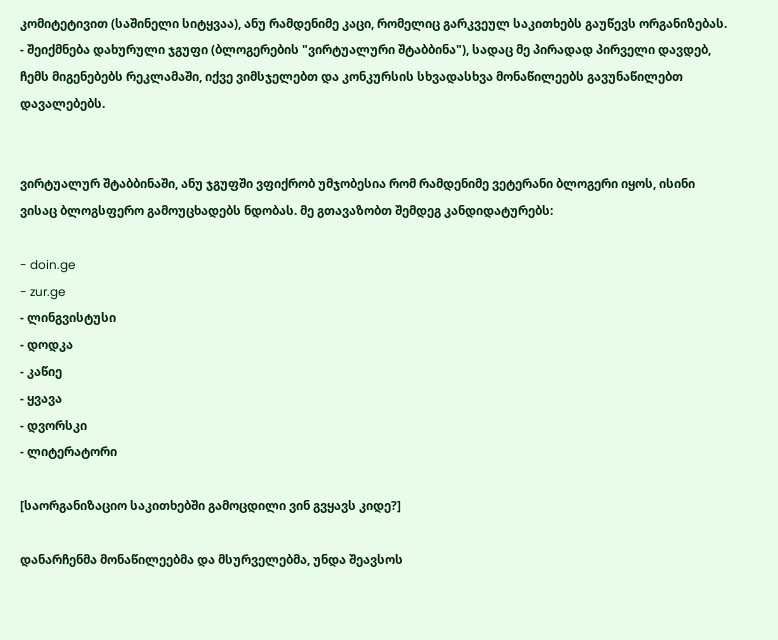კომიტეტივით (საშინელი სიტყვაა), ანუ რამდენიმე კაცი, რომელიც გარკვეულ საკითხებს გაუწევს ორგანიზებას.
- შეიქმნება დახურული ჯგუფი (ბლოგერების "ვირტუალური შტაბბინა"), სადაც მე პირადად პირველი დავდებ, ჩემს მიგენებებს რეკლამაში, იქვე ვიმსჯელებთ და კონკურსის სხვადასხვა მონაწილეებს გავუნაწილებთ დავალებებს.


ვირტუალურ შტაბბინაში, ანუ ჯგუფში ვფიქრობ უმჯობესია რომ რამდენიმე ვეტერანი ბლოგერი იყოს, ისინი ვისაც ბლოგსფერო გამოუცხადებს ნდობას. მე გთავაზობთ შემდეგ კანდიდატურებს:

- doin.ge
- zur.ge
- ლინგვისტუსი
- დოდკა
- კაწიე
- ყვავა
- დვორსკი
- ლიტერატორი

[საორგანიზაციო საკითხებში გამოცდილი ვინ გვყავს კიდე?]

დანარჩენმა მონაწილეებმა და მსურველებმა, უნდა შეავსოს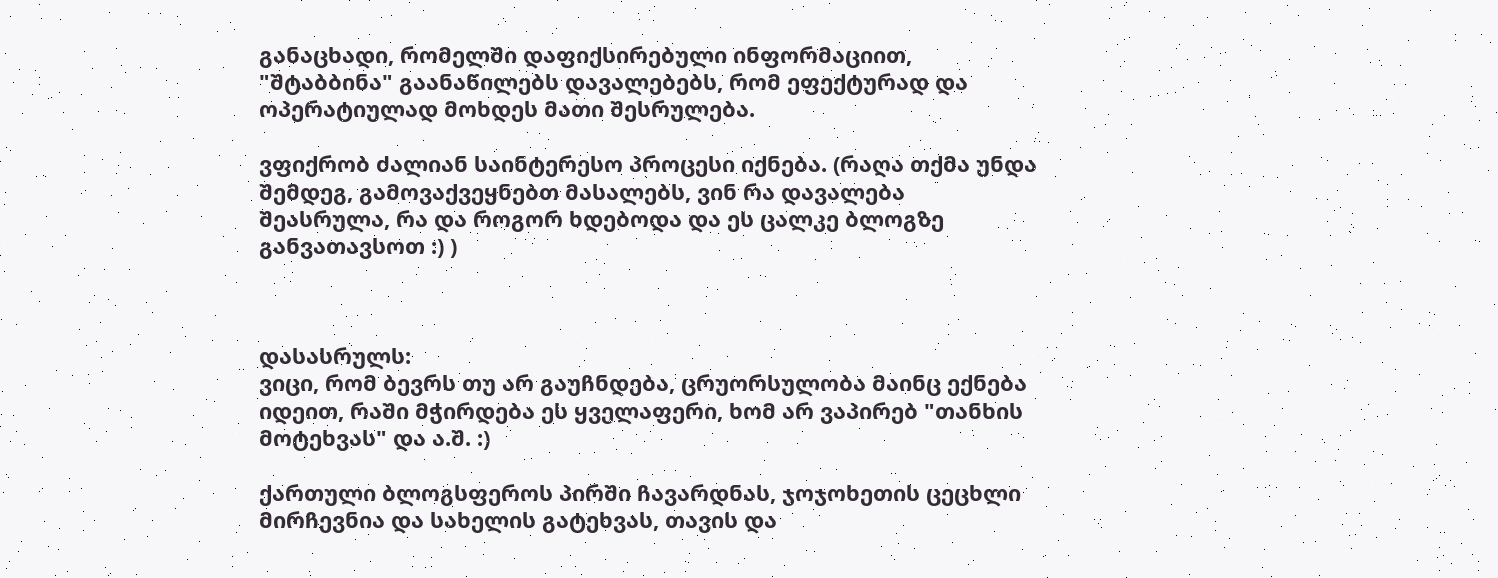განაცხადი, რომელში დაფიქსირებული ინფორმაციით, "შტაბბინა" გაანაწილებს დავალებებს, რომ ეფექტურად და ოპერატიულად მოხდეს მათი შესრულება.

ვფიქრობ ძალიან საინტერესო პროცესი იქნება. (რაღა თქმა უნდა შემდეგ, გამოვაქვეყნებთ მასალებს, ვინ რა დავალება შეასრულა, რა და როგორ ხდებოდა და ეს ცალკე ბლოგზე განვათავსოთ :) )



დასასრულს:
ვიცი, რომ ბევრს თუ არ გაუჩნდება, ცრუორსულობა მაინც ექნება იდეით, რაში მჭირდება ეს ყველაფერი, ხომ არ ვაპირებ "თანხის მოტეხვას" და ა.შ. :)

ქართული ბლოგსფეროს პირში ჩავარდნას, ჯოჯოხეთის ცეცხლი მირჩევნია და სახელის გატეხვას, თავის და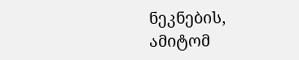ნეკნების,  ამიტომ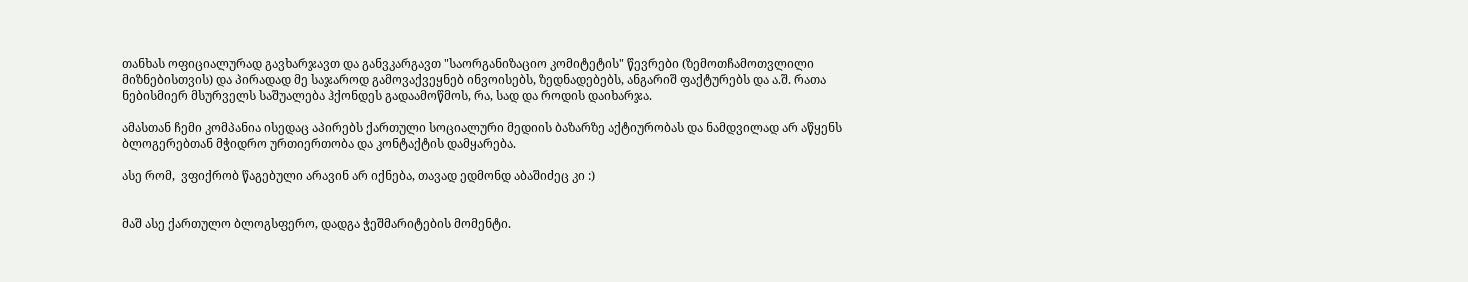თანხას ოფიციალურად გავხარჯავთ და განვკარგავთ "საორგანიზაციო კომიტეტის" წევრები (ზემოთჩამოთვლილი მიზნებისთვის) და პირადად მე საჯაროდ გამოვაქვეყნებ ინვოისებს, ზედნადებებს, ანგარიშ ფაქტურებს და ა.შ. რათა ნებისმიერ მსურველს საშუალება ჰქონდეს გადაამოწმოს, რა, სად და როდის დაიხარჯა.

ამასთან ჩემი კომპანია ისედაც აპირებს ქართული სოციალური მედიის ბაზარზე აქტიურობას და ნამდვილად არ აწყენს ბლოგერებთან მჭიდრო ურთიერთობა და კონტაქტის დამყარება.

ასე რომ,  ვფიქრობ წაგებული არავინ არ იქნება, თავად ედმონდ აბაშიძეც კი :)


მაშ ასე ქართულო ბლოგსფერო, დადგა ჭეშმარიტების მომენტი.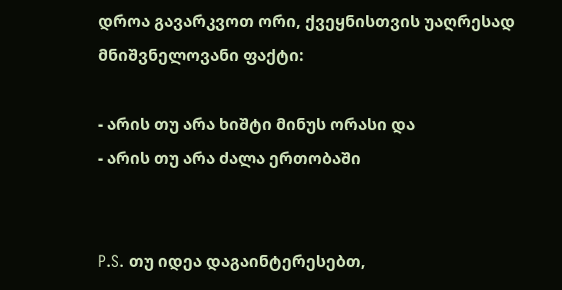დროა გავარკვოთ ორი, ქვეყნისთვის უაღრესად მნიშვნელოვანი ფაქტი:

- არის თუ არა ხიშტი მინუს ორასი და
- არის თუ არა ძალა ერთობაში


P.S. თუ იდეა დაგაინტერესებთ,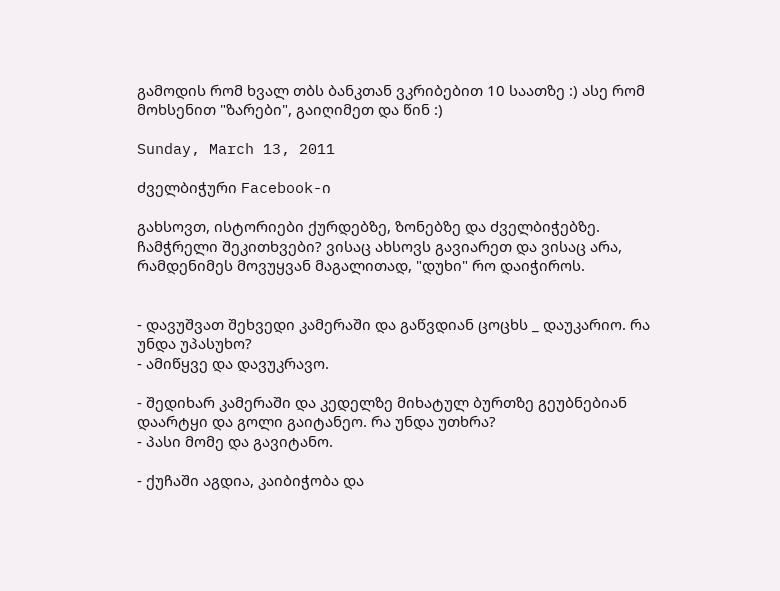გამოდის რომ ხვალ თბს ბანკთან ვკრიბებით 10 საათზე :) ასე რომ მოხსენით "ზარები", გაიღიმეთ და წინ :)

Sunday, March 13, 2011

ძველბიჭური Facebook-ი

გახსოვთ, ისტორიები ქურდებზე, ზონებზე და ძველბიჭებზე. ჩამჭრელი შეკითხვები? ვისაც ახსოვს გავიარეთ და ვისაც არა, რამდენიმეს მოვუყვან მაგალითად, "დუხი" რო დაიჭიროს.


- დავუშვათ შეხვედი კამერაში და გაწვდიან ცოცხს _ დაუკარიო. რა უნდა უპასუხო?
- ამიწყვე და დავუკრავო.

- შედიხარ კამერაში და კედელზე მიხატულ ბურთზე გეუბნებიან დაარტყი და გოლი გაიტანეო. რა უნდა უთხრა?
- პასი მომე და გავიტანო.

- ქუჩაში აგდია, კაიბიჭობა და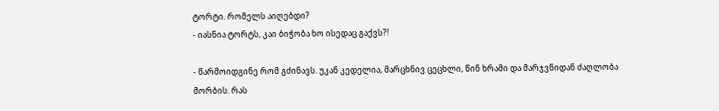ტორტი. რომელს აიღებდი?
- იასნია ტორტს, კაი ბიჭობა ხო ისედაც გაქვს?!

- წარმოიდგინე რომ გძინავს. უკან კედელია, მარცხნივ ცეცხლი, წინ ხრამი და მარჯვნიდან ძაღლობა მორბის. რას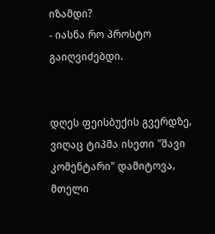იზამდი?
- იასნა რო პროსტო გაიღვიძებდი.


დღეს ფეისბუქის გვერდზე, ვიღაც ტიპმა ისეთი "შავი კომენტარი" დამიტოვა, მთელი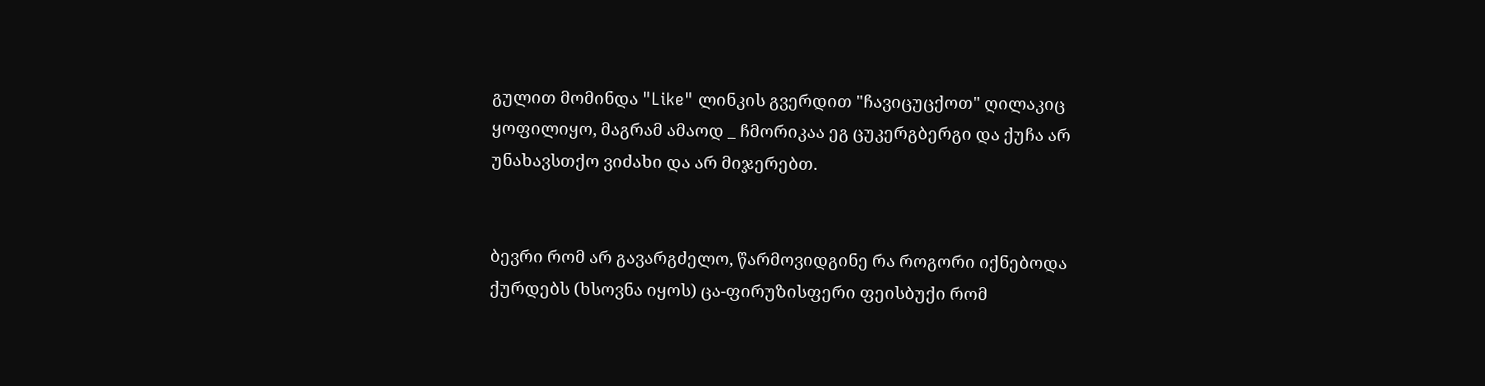გულით მომინდა "Like" ლინკის გვერდით "ჩავიცუცქოთ" ღილაკიც ყოფილიყო, მაგრამ ამაოდ _ ჩმორიკაა ეგ ცუკერგბერგი და ქუჩა არ უნახავსთქო ვიძახი და არ მიჯერებთ.


ბევრი რომ არ გავარგძელო, წარმოვიდგინე რა როგორი იქნებოდა ქურდებს (ხსოვნა იყოს) ცა-ფირუზისფერი ფეისბუქი რომ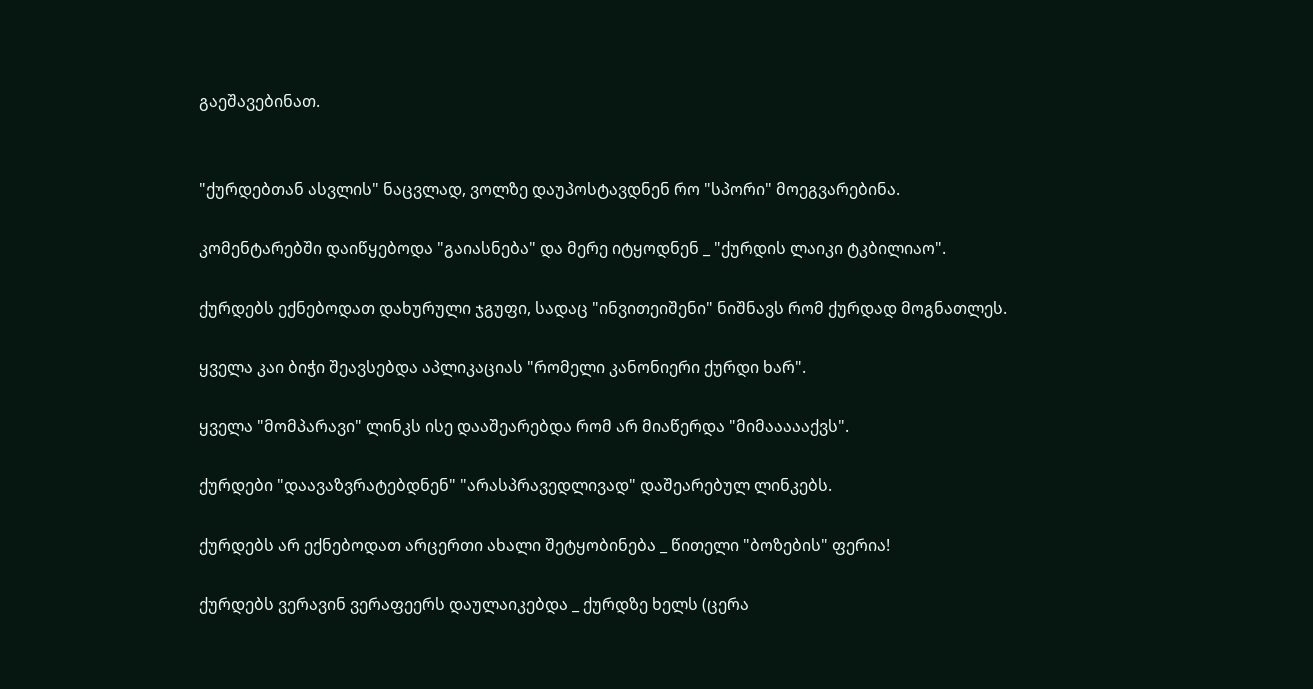გაეშავებინათ.


"ქურდებთან ასვლის" ნაცვლად, ვოლზე დაუპოსტავდნენ რო "სპორი" მოეგვარებინა.

კომენტარებში დაიწყებოდა "გაიასნება" და მერე იტყოდნენ _ "ქურდის ლაიკი ტკბილიაო".

ქურდებს ექნებოდათ დახურული ჯგუფი, სადაც "ინვითეიშენი" ნიშნავს რომ ქურდად მოგნათლეს.

ყველა კაი ბიჭი შეავსებდა აპლიკაციას "რომელი კანონიერი ქურდი ხარ".

ყველა "მომპარავი" ლინკს ისე დააშეარებდა რომ არ მიაწერდა "მიმაააააქვს".

ქურდები "დაავაზვრატებდნენ" "არასპრავედლივად" დაშეარებულ ლინკებს.

ქურდებს არ ექნებოდათ არცერთი ახალი შეტყობინება _ წითელი "ბოზების" ფერია!

ქურდებს ვერავინ ვერაფეერს დაულაიკებდა _ ქურდზე ხელს (ცერა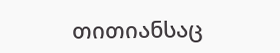თითიანსაც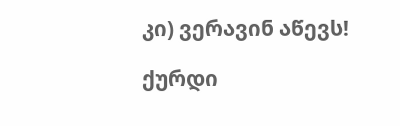კი) ვერავინ აწევს!

ქურდი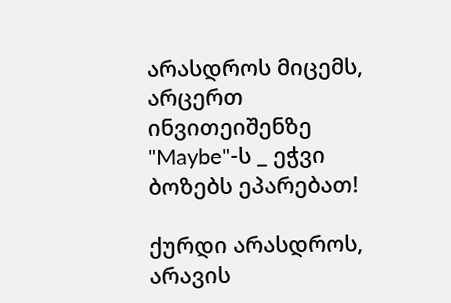არასდროს მიცემს, არცერთ ინვითეიშენზე "Maybe"-ს _ ეჭვი ბოზებს ეპარებათ!

ქურდი არასდროს, არავის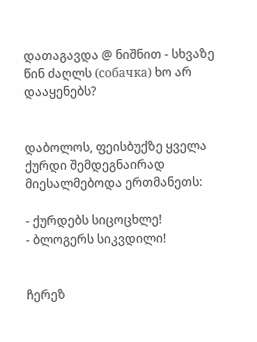დათაგავდა @ ნიშნით - სხვაზე წინ ძაღლს (собачка) ხო არ დააყენებს?


დაბოლოს, ფეისბუქზე ყველა ქურდი შემდეგნაირად მიესალმებოდა ერთმანეთს:

- ქურდებს სიცოცხლე!
- ბლოგერს სიკვდილი!


ჩერეზ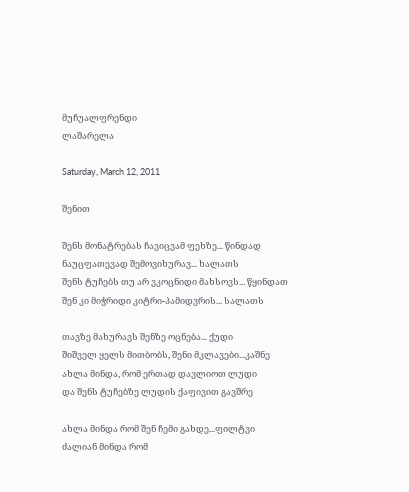მუჩუალფრენდი
ლაშარელა

Saturday, March 12, 2011

შენით

შენს მონატრებას ჩავიცვამ ფეხზე... წინდად
ნაუცფათევად შემოვიხურავ... ხალათს
შენს ტუჩებს თუ არ ვკოცნიდი მახსოვს... წყინდათ
შენ კი მიჭრიდი კიტრი-პამიდვრის... სალათს

თავზე მახურავს შენზე ოცნება... ქუდი
შიშველ ყელს მითბობს, შენი მკლავები...კაშნე
ახლა მინდა, რომ ერთად დავლიოთ ლუდი
და შენს ტუჩებზე ლუდის ქაფივით გავშრე

ახლა მინდა რომ შენ ჩემი გახდე...ფილტვი
ძალიან მინდა რომ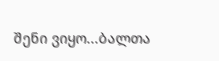შენი ვიყო...ბალთა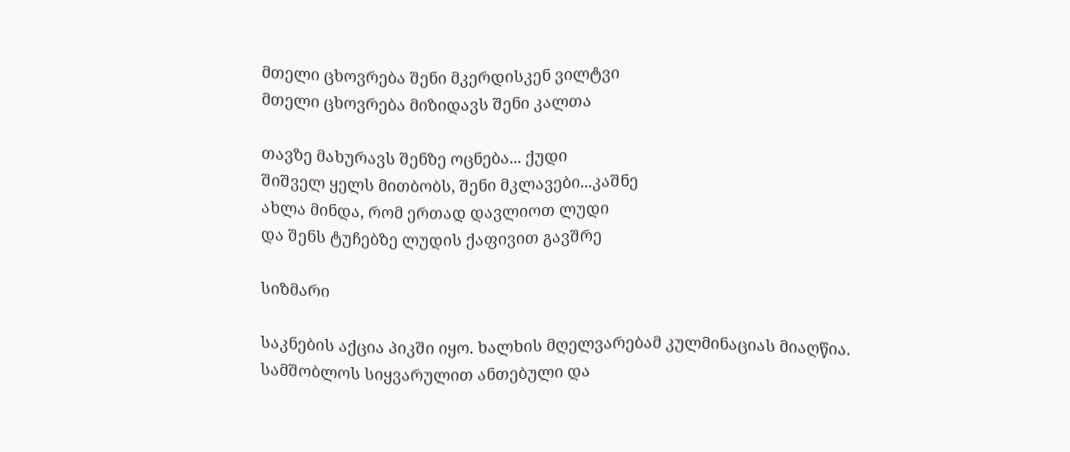მთელი ცხოვრება შენი მკერდისკენ ვილტვი
მთელი ცხოვრება მიზიდავს შენი კალთა

თავზე მახურავს შენზე ოცნება... ქუდი
შიშველ ყელს მითბობს, შენი მკლავები...კაშნე
ახლა მინდა, რომ ერთად დავლიოთ ლუდი
და შენს ტუჩებზე ლუდის ქაფივით გავშრე

სიზმარი

საკნების აქცია პიკში იყო. ხალხის მღელვარებამ კულმინაციას მიაღწია. სამშობლოს სიყვარულით ანთებული და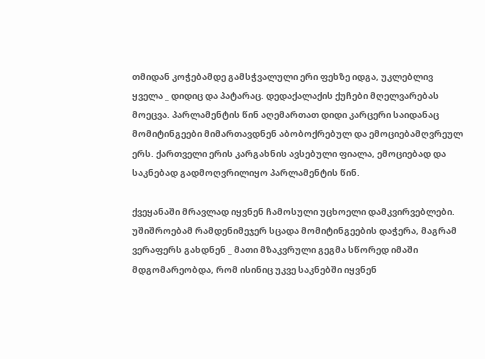თმიდან კოჭებამდე გამსჭვალული ერი ფეხზე იდგა, უკლებლივ ყველა _ დიდიც და პატარაც. დედაქალაქის ქუჩები მღელვარებას მოეცვა. პარლამენტის წინ აღემართათ დიდი კარცერი საიდანაც მომიტინგეები მიმართავდნენ აბობოქრებულ და ემოციებამღვრეულ ერს. ქართველი ერის კარგახნის ავსებული ფიალა, ემოციებად და საკნებად გადმოღვრილიყო პარლამენტის წინ.

ქვეყანაში მრავლად იყვნენ ჩამოსული უცხოელი დამკვირვებლები. უშიშროებამ რამდენიმეჯერ სცადა მომიტინგეების დაჭერა, მაგრამ ვერაფერს გახდნენ _ მათი მზაკვრული გეგმა სწორედ იმაში მდგომარეობდა, რომ ისინიც უკვე საკნებში იყვნენ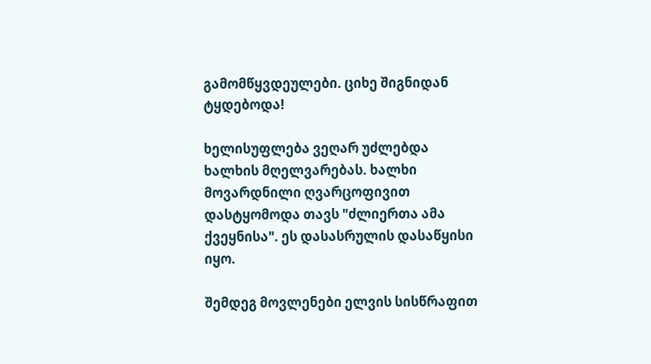გამომწყვდეულები. ციხე შიგნიდან ტყდებოდა!

ხელისუფლება ვეღარ უძლებდა ხალხის მღელვარებას. ხალხი მოვარდნილი ღვარცოფივით დასტყომოდა თავს "ძლიერთა ამა ქვეყნისა". ეს დასასრულის დასაწყისი იყო.

შემდეგ მოვლენები ელვის სისწრაფით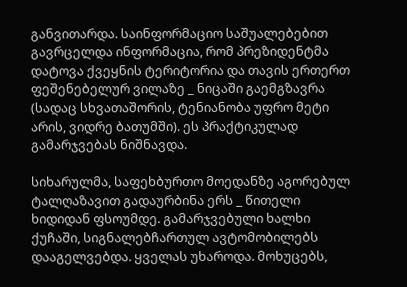განვითარდა. საინფორმაციო საშუალებებით გავრცელდა ინფორმაცია, რომ პრეზიდენტმა დატოვა ქვეყნის ტერიტორია და თავის ერთერთ ფეშენებელურ ვილაზე _ ნიცაში გაემგზავრა (სადაც სხვათაშორის, ტენიანობა უფრო მეტი არის, ვიდრე ბათუმში). ეს პრაქტიკულად გამარჯვებას ნიშნავდა.

სიხარულმა, საფეხბურთო მოედანზე აგორებულ ტალღაზავით გადაურბინა ერს _ წითელი ხიდიდან ფსოუმდე. გამარჯვებული ხალხი ქუჩაში, სიგნალებჩართულ ავტომობილებს დააგელვებდა. ყველას უხაროდა. მოხუცებს,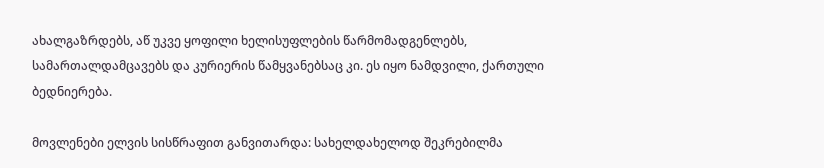ახალგაზრდებს, აწ უკვე ყოფილი ხელისუფლების წარმომადგენლებს, სამართალდამცავებს და კურიერის წამყვანებსაც კი. ეს იყო ნამდვილი, ქართული ბედნიერება.

მოვლენები ელვის სისწრაფით განვითარდა: სახელდახელოდ შეკრებილმა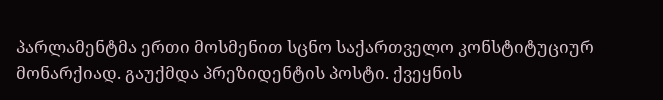პარლამენტმა ერთი მოსმენით სცნო საქართველო კონსტიტუციურ მონარქიად. გაუქმდა პრეზიდენტის პოსტი. ქვეყნის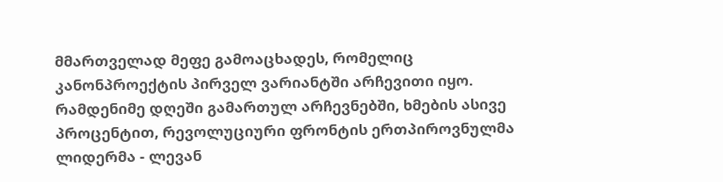მმართველად მეფე გამოაცხადეს, რომელიც კანონპროექტის პირველ ვარიანტში არჩევითი იყო. რამდენიმე დღეში გამართულ არჩევნებში, ხმების ასივე პროცენტით, რევოლუციური ფრონტის ერთპიროვნულმა ლიდერმა - ლევან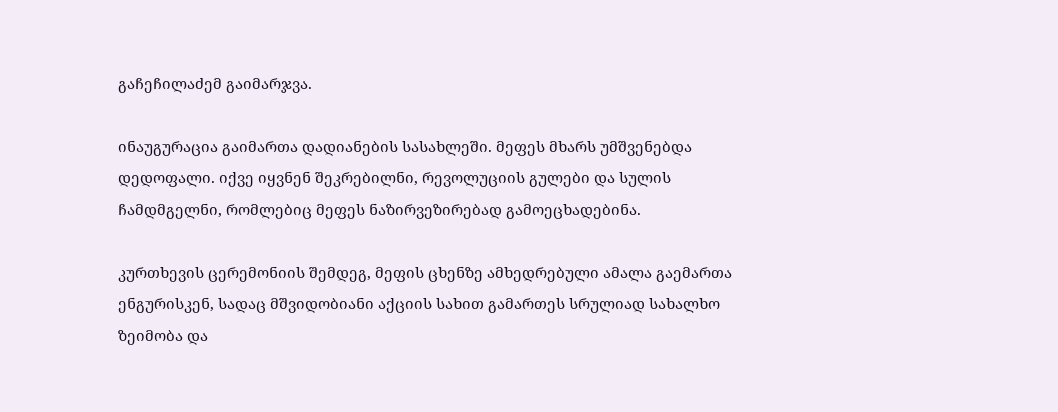გაჩეჩილაძემ გაიმარჯვა.

ინაუგურაცია გაიმართა დადიანების სასახლეში. მეფეს მხარს უმშვენებდა დედოფალი. იქვე იყვნენ შეკრებილნი, რევოლუციის გულები და სულის ჩამდმგელნი, რომლებიც მეფეს ნაზირვეზირებად გამოეცხადებინა.

კურთხევის ცერემონიის შემდეგ, მეფის ცხენზე ამხედრებული ამალა გაემართა ენგურისკენ, სადაც მშვიდობიანი აქციის სახით გამართეს სრულიად სახალხო ზეიმობა და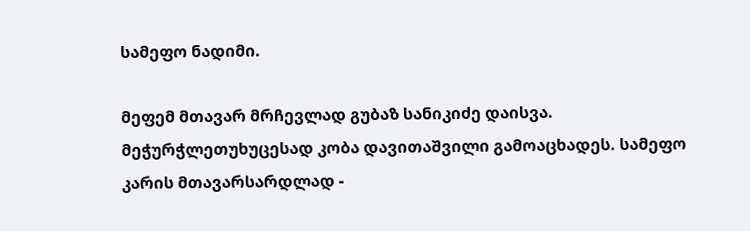სამეფო ნადიმი.

მეფემ მთავარ მრჩევლად გუბაზ სანიკიძე დაისვა. მეჭურჭლეთუხუცესად კობა დავითაშვილი გამოაცხადეს. სამეფო კარის მთავარსარდლად -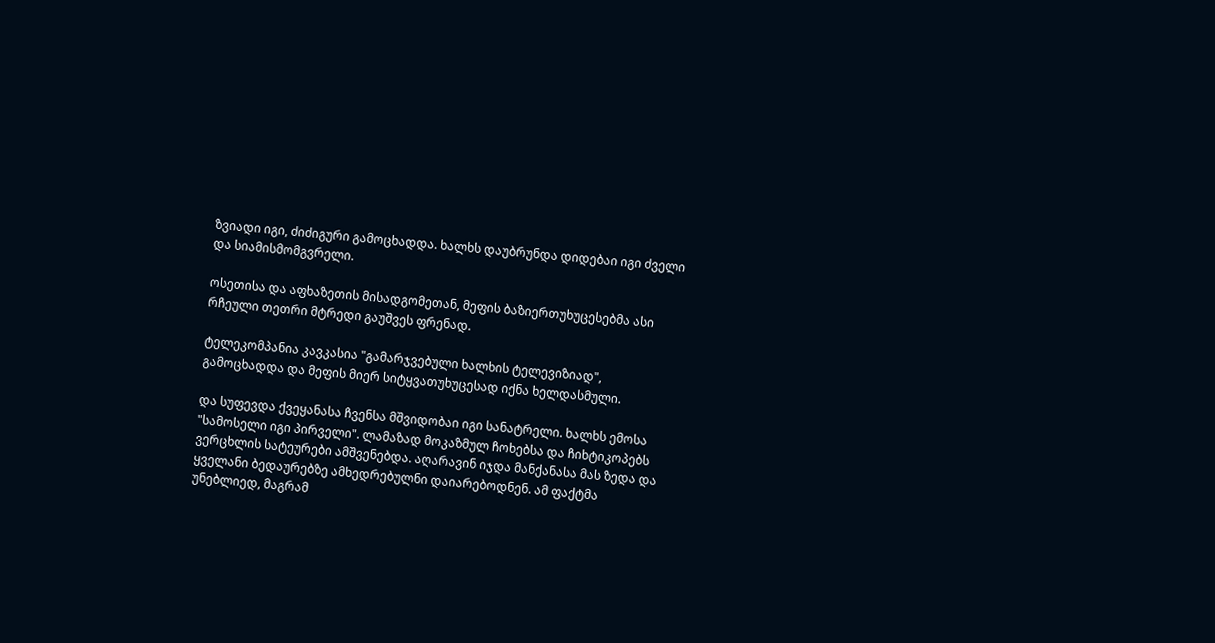ზვიადი იგი, ძიძიგური გამოცხადდა. ხალხს დაუბრუნდა დიდებაი იგი ძველი და სიამისმომგვრელი.

ოსეთისა და აფხაზეთის მისადგომეთან, მეფის ბაზიერთუხუცესებმა ასი რჩეული თეთრი მტრედი გაუშვეს ფრენად.

ტელეკომპანია კავკასია "გამარჯვებული ხალხის ტელევიზიად", გამოცხადდა და მეფის მიერ სიტყვათუხუცესად იქნა ხელდასმული.

და სუფევდა ქვეყანასა ჩვენსა მშვიდობაი იგი სანატრელი. ხალხს ემოსა "სამოსელი იგი პირველი". ლამაზად მოკაზმულ ჩოხებსა და ჩიხტიკოპებს ვერცხლის სატეურები ამშვენებდა. აღარავინ იჯდა მანქანასა მას ზედა და ყველანი ბედაურებზე ამხედრებულნი დაიარებოდნენ. ამ ფაქტმა უნებლიედ, მაგრამ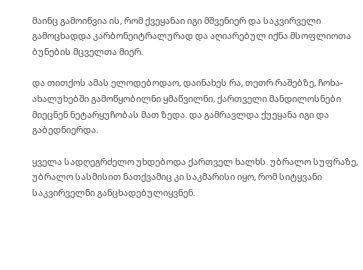მაინც გამოიწვია ის, რომ ქვეყანაი იგი მშვენიერ და საკვირველი გამოცხადდა კარბონეიტრალურად და აღიარებულ იქნა მსოფლიოთა ბუნების მცველთა მიერ.

და თითქოს ამას ელოდებოდაო, დაინახეს რა, თეთრ რაშებზე, ჩოხა-ახალუხებში გამოწყობილნი ყმაწვილნი, ქართველი მანდილოსნები მიეცნენ ნეტარყუჩობას მათ ზედა. და გამრავლდა ქუეყანა იგი და გაბედნიერდა.

ყველა სადღეგრძელო უხდებოდა ქართველ ხალხს. უბრალო სუფრაზე, უბრალო სასმისით ნათქვამიც კი საკმარისი იყო, რომ სიტყვანი საკვირველნი განცხადებულიყვნენ.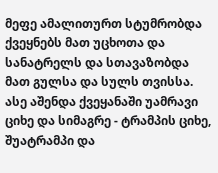მეფე ამალითურთ სტუმრობდა ქვეყნებს მათ უცხოთა და სანატრელს და სთავაზობდა მათ გულსა და სულს თვისსა. ასე აშენდა ქვეყანაში უამრავი ციხე და სიმაგრე - ტრამპის ციხე, შუატრამპი და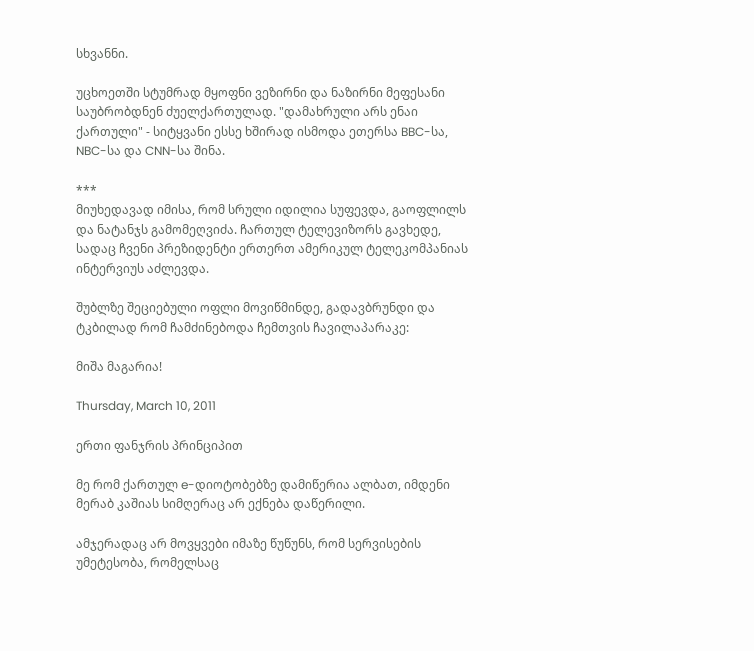სხვანნი.

უცხოეთში სტუმრად მყოფნი ვეზირნი და ნაზირნი მეფესანი საუბრობდნენ ძუელქართულად. "დამახრული არს ენაი ქართული" - სიტყვანი ესსე ხშირად ისმოდა ეთერსა BBC-სა, NBC-სა და CNN-სა შინა.

***
მიუხედავად იმისა, რომ სრული იდილია სუფევდა, გაოფლილს და ნატანჯს გამომეღვიძა. ჩართულ ტელევიზორს გავხედე, სადაც ჩვენი პრეზიდენტი ერთერთ ამერიკულ ტელეკომპანიას ინტერვიუს აძლევდა.

შუბლზე შეციებული ოფლი მოვიწმინდე, გადავბრუნდი და ტკბილად რომ ჩამძინებოდა ჩემთვის ჩავილაპარაკე:

მიშა მაგარია!

Thursday, March 10, 2011

ერთი ფანჯრის პრინციპით

მე რომ ქართულ e-დიოტობებზე დამიწერია ალბათ, იმდენი მერაბ კაშიას სიმღერაც არ ექნება დაწერილი.

ამჯერადაც არ მოვყვები იმაზე წუწუნს, რომ სერვისების უმეტესობა, რომელსაც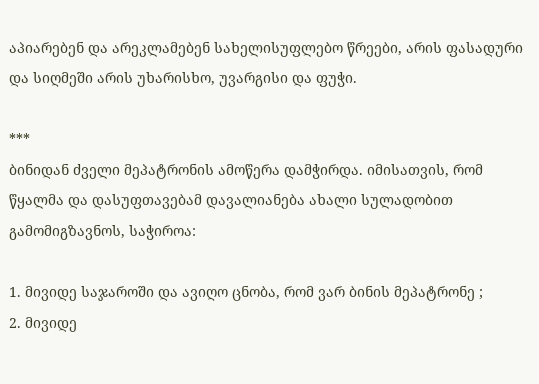აპიარებენ და არეკლამებენ სახელისუფლებო წრეები, არის ფასადური და სიღმეში არის უხარისხო, უვარგისი და ფუჭი.

***
ბინიდან ძველი მეპატრონის ამოწერა დამჭირდა. იმისათვის, რომ წყალმა და დასუფთავებამ დავალიანება ახალი სულადობით გამომიგზავნოს, საჭიროა:

1. მივიდე საჯაროში და ავიღო ცნობა, რომ ვარ ბინის მეპატრონე ;
2. მივიდე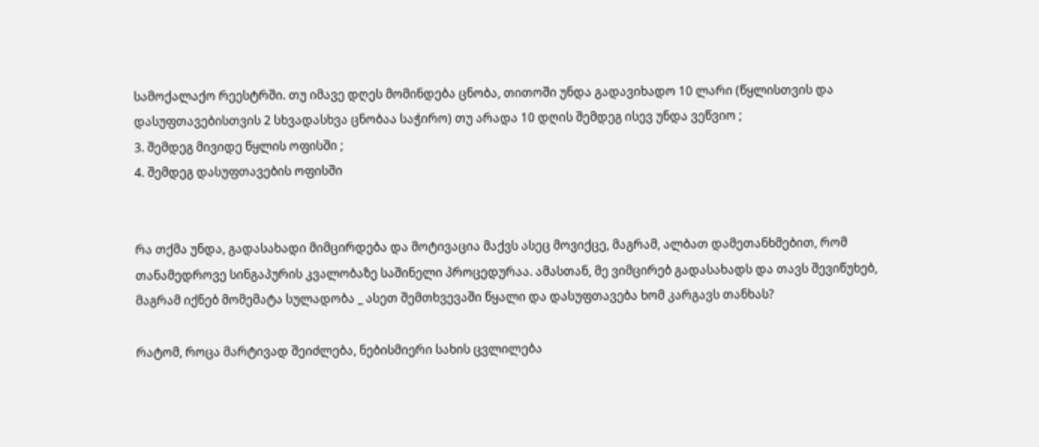სამოქალაქო რეესტრში. თუ იმავე დღეს მომინდება ცნობა, თითოში უნდა გადავიხადო 10 ლარი (წყლისთვის და დასუფთავებისთვის 2 სხვადასხვა ცნობაა საჭირო) თუ არადა 10 დღის შემდეგ ისევ უნდა ვეწვიო ;
3. შემდეგ მივიდე წყლის ოფისში ;
4. შემდეგ დასუფთავების ოფისში


რა თქმა უნდა, გადასახადი მიმცირდება და მოტივაცია მაქვს ასეც მოვიქცე, მაგრამ, ალბათ დამეთანხმებით, რომ თანამედროვე სინგაპურის კვალობაზე საშინელი პროცედურაა. ამასთან, მე ვიმცირებ გადასახადს და თავს შევიწუხებ, მაგრამ იქნებ მომემატა სულადობა _ ასეთ შემთხვევაში წყალი და დასუფთავება ხომ კარგავს თანხას?

რატომ, როცა მარტივად შეიძლება, ნებისმიერი სახის ცვლილება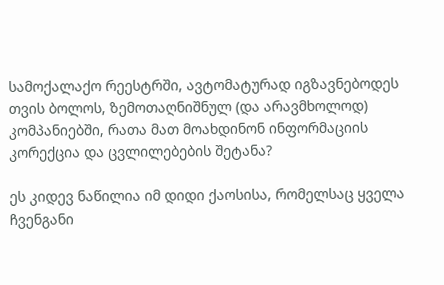სამოქალაქო რეესტრში, ავტომატურად იგზავნებოდეს თვის ბოლოს, ზემოთაღნიშნულ (და არავმხოლოდ) კომპანიებში, რათა მათ მოახდინონ ინფორმაციის კორექცია და ცვლილებების შეტანა?

ეს კიდევ ნაწილია იმ დიდი ქაოსისა, რომელსაც ყველა ჩვენგანი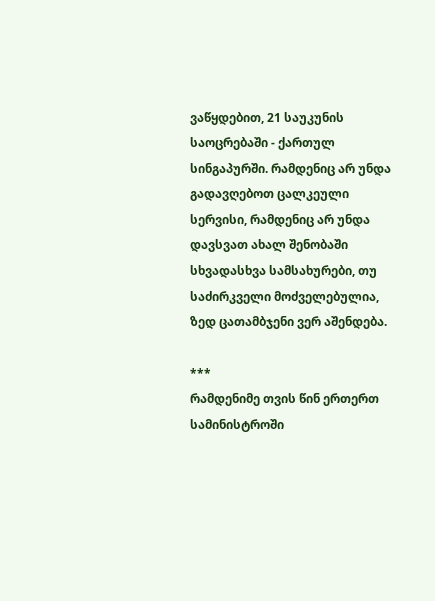ვაწყდებით, 21 საუკუნის საოცრებაში - ქართულ სინგაპურში. რამდენიც არ უნდა გადავღებოთ ცალკეული სერვისი, რამდენიც არ უნდა დავსვათ ახალ შენობაში სხვადასხვა სამსახურები, თუ საძირკველი მოძველებულია, ზედ ცათამბჯენი ვერ აშენდება.

***
რამდენიმე თვის წინ ერთერთ სამინისტროში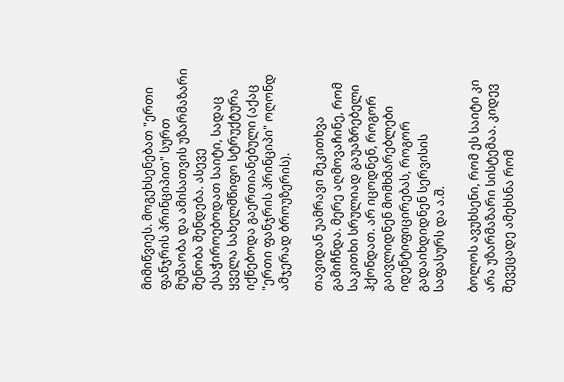მიმიწვიეს. მოგეხსენებათ "ერთი ფანჯრის პრინციპით" სურთ მუშაობა და ამისათვის უზარმაზარი შენობა შენდება. ასევე ესაჭიროებოდათ საიტი, სადაც ყველა სახელმწიფო სტრუქტურა იქნებოდა გაერთიანებული (აქაც "ერთი ფანჯრის პრინციპი" ოღონდ ამჯერად ბროუზერის).

თავიდან უამრავი შეკითხვა გამიჩნდა. მერე აღმოვაჩინე, რომ საკითხი სრულიად გაუაზრებელი ჰქონდათ. არ იცოდნენ, როგორ გაივლიდნენ მომხმარებლები იდენტიფიცირებას, როგორ გადაიხდიდნენ სერვისის საფასურს და ა.შ.

ბოლოს ავუხსენი, რომ ეს საიტი კი არა უზარმაზარი სისტემაა. კიდევ შევეცადე ამეხსნა რომ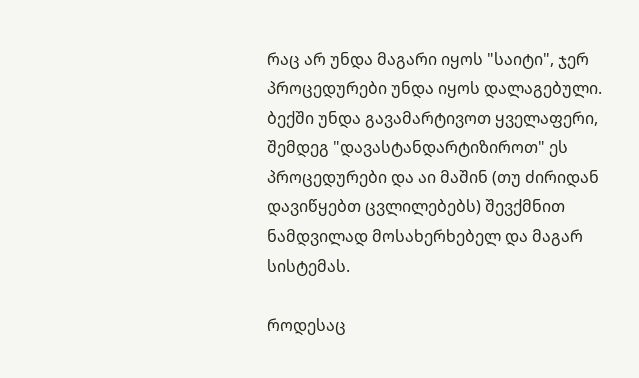რაც არ უნდა მაგარი იყოს "საიტი", ჯერ პროცედურები უნდა იყოს დალაგებული. ბექში უნდა გავამარტივოთ ყველაფერი, შემდეგ "დავასტანდარტიზიროთ" ეს პროცედურები და აი მაშინ (თუ ძირიდან დავიწყებთ ცვლილებებს) შევქმნით ნამდვილად მოსახერხებელ და მაგარ სისტემას.

როდესაც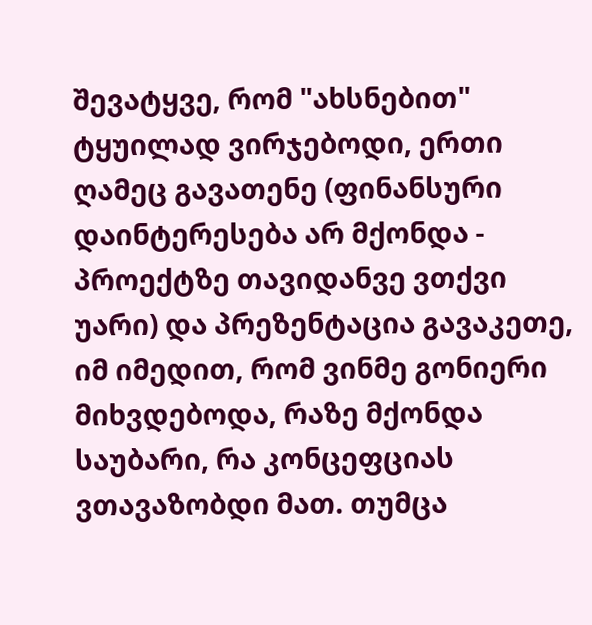შევატყვე, რომ "ახსნებით" ტყუილად ვირჯებოდი, ერთი ღამეც გავათენე (ფინანსური დაინტერესება არ მქონდა - პროექტზე თავიდანვე ვთქვი უარი) და პრეზენტაცია გავაკეთე, იმ იმედით, რომ ვინმე გონიერი მიხვდებოდა, რაზე მქონდა საუბარი, რა კონცეფციას ვთავაზობდი მათ. თუმცა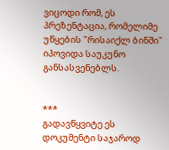ვიცოდი რომ, ეს პრეზენტაცია, რომელიმე უწყების "რისაიქლ ბინში" იპოვიდა საუკუნო განსასვენებლს.


***
გადავწყვიტე ეს დოკუმენტი საჯაროდ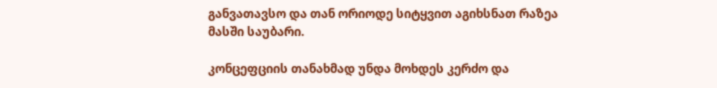განვათავსო და თან ორიოდე სიტყვით აგიხსნათ რაზეა მასში საუბარი.

კონცეფციის თანახმად უნდა მოხდეს კერძო და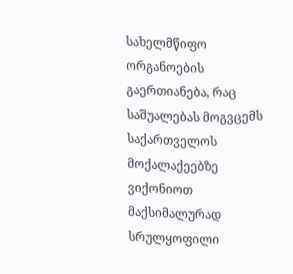სახელმწიფო ორგანოების გაერთიანება, რაც საშუალებას მოგვცემს საქართველოს მოქალაქეებზე ვიქონიოთ მაქსიმალურად სრულყოფილი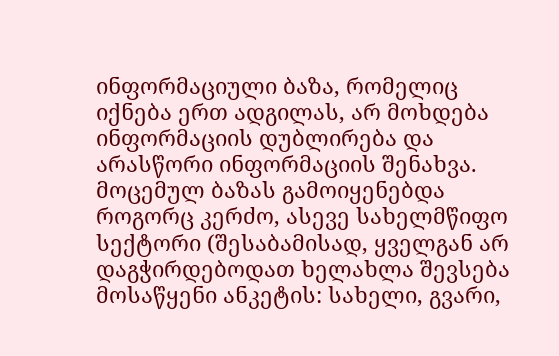ინფორმაციული ბაზა, რომელიც იქნება ერთ ადგილას, არ მოხდება ინფორმაციის დუბლირება და არასწორი ინფორმაციის შენახვა. მოცემულ ბაზას გამოიყენებდა როგორც კერძო, ასევე სახელმწიფო სექტორი (შესაბამისად, ყველგან არ დაგჭირდებოდათ ხელახლა შევსება მოსაწყენი ანკეტის: სახელი, გვარი,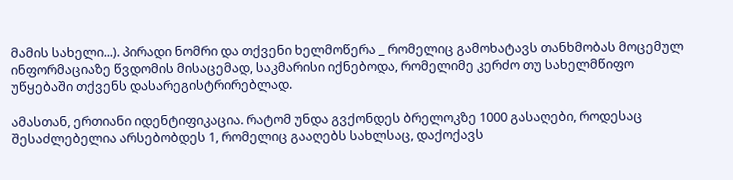მამის სახელი...). პირადი ნომრი და თქვენი ხელმოწერა _ რომელიც გამოხატავს თანხმობას მოცემულ ინფორმაციაზე წვდომის მისაცემად, საკმარისი იქნებოდა, რომელიმე კერძო თუ სახელმწიფო უწყებაში თქვენს დასარეგისტრირებლად.

ამასთან, ერთიანი იდენტიფიკაცია. რატომ უნდა გვქონდეს ბრელოკზე 1000 გასაღები, როდესაც შესაძლებელია არსებობდეს 1, რომელიც გააღებს სახლსაც, დაქოქავს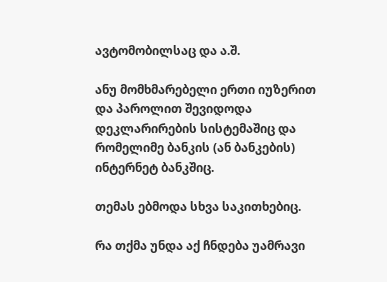ავტომობილსაც და ა.შ.

ანუ მომხმარებელი ერთი იუზერით და პაროლით შევიდოდა დეკლარირების სისტემაშიც და რომელიმე ბანკის (ან ბანკების) ინტერნეტ ბანკშიც.

თემას ებმოდა სხვა საკითხებიც.

რა თქმა უნდა აქ ჩნდება უამრავი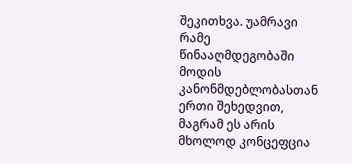შეკითხვა. უამრავი რამე წინააღმდეგობაში მოდის კანონმდებლობასთან ერთი შეხედვით, მაგრამ ეს არის მხოლოდ კონცეფცია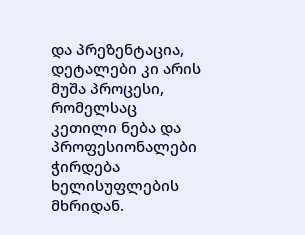და პრეზენტაცია, დეტალები კი არის მუშა პროცესი, რომელსაც კეთილი ნება და პროფესიონალები ჭირდება ხელისუფლების მხრიდან.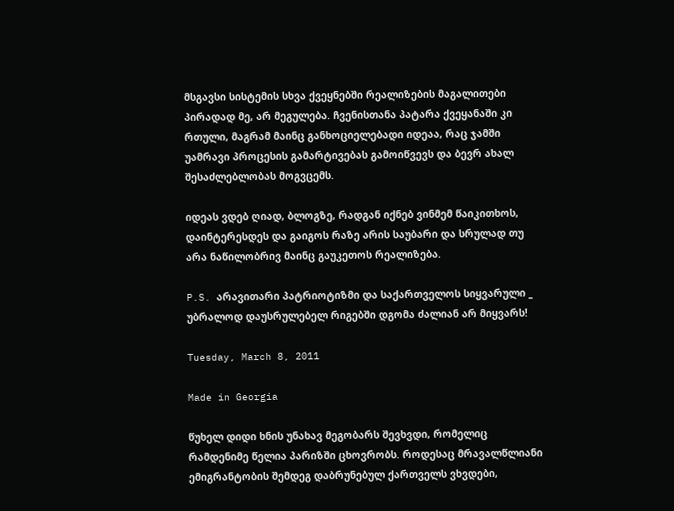მსგავსი სისტემის სხვა ქვეყნებში რეალიზების მაგალითები პირადად მე, არ მეგულება. ჩვენისთანა პატარა ქვეყანაში კი რთული, მაგრამ მაინც განხოციელებადი იდეაა, რაც ჯამში უამრავი პროცესის გამარტივებას გამოიწვევს და ბევრ ახალ შესაძლებლობას მოგვცემს.

იდეას ვდებ ღიად, ბლოგზე, რადგან იქნებ ვინმემ წაიკითხოს, დაინტერესდეს და გაიგოს რაზე არის საუბარი და სრულად თუ არა ნაწილობრივ მაინც გაუკეთოს რეალიზება.

P.S. არავითარი პატრიოტიზმი და საქართველოს სიყვარული _ უბრალოდ დაუსრულებელ რიგებში დგომა ძალიან არ მიყვარს!

Tuesday, March 8, 2011

Made in Georgia

წუხელ დიდი ხნის უნახავ მეგობარს შევხვდი, რომელიც რამდენიმე წელია პარიზში ცხოვრობს. როდესაც მრავალწლიანი ემიგრანტობის შემდეგ დაბრუნებულ ქართველს ვხვდები,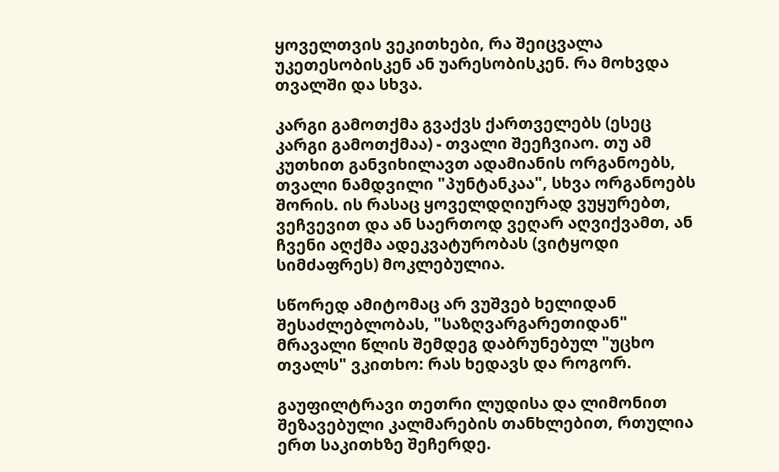ყოველთვის ვეკითხები, რა შეიცვალა უკეთესობისკენ ან უარესობისკენ. რა მოხვდა თვალში და სხვა.

კარგი გამოთქმა გვაქვს ქართველებს (ესეც კარგი გამოთქმაა) - თვალი შეეჩვიაო. თუ ამ კუთხით განვიხილავთ ადამიანის ორგანოებს, თვალი ნამდვილი "პუნტანკაა", სხვა ორგანოებს შორის. ის რასაც ყოველდღიურად ვუყურებთ, ვეჩვევით და ან საერთოდ ვეღარ აღვიქვამთ, ან ჩვენი აღქმა ადეკვატურობას (ვიტყოდი სიმძაფრეს) მოკლებულია.

სწორედ ამიტომაც არ ვუშვებ ხელიდან შესაძლებლობას, "საზღვარგარეთიდან" მრავალი წლის შემდეგ დაბრუნებულ "უცხო თვალს" ვკითხო: რას ხედავს და როგორ.

გაუფილტრავი თეთრი ლუდისა და ლიმონით შეზავებული კალმარების თანხლებით, რთულია ერთ საკითხზე შეჩერდე.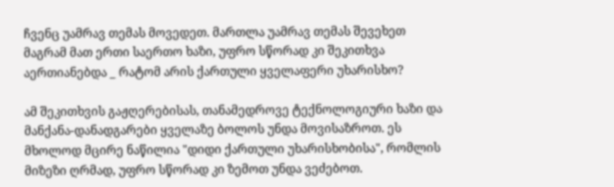ჩვენც უამრავ თემას მოვედეთ. მართლა უამრავ თემას შევეხეთ მაგრამ მათ ერთი საერთო ხაზი, უფრო სწორად კი შეკითხვა აერთიანებდა _ რატომ არის ქართული ყველაფერი უხარისხო?

ამ შეკითხვის გაჟღერებისას, თანამედროვე ტექნოლოგიური ხაზი და მანქანა-დანადგარები ყველაზე ბოლოს უნდა მოვისაზროთ. ეს მხოლოდ მცირე ნაწილია "დიდი ქართული უხარისხობისა", რომლის მიზეზი ღრმად, უფრო სწორად კი ზემოთ უნდა ვეძებოთ.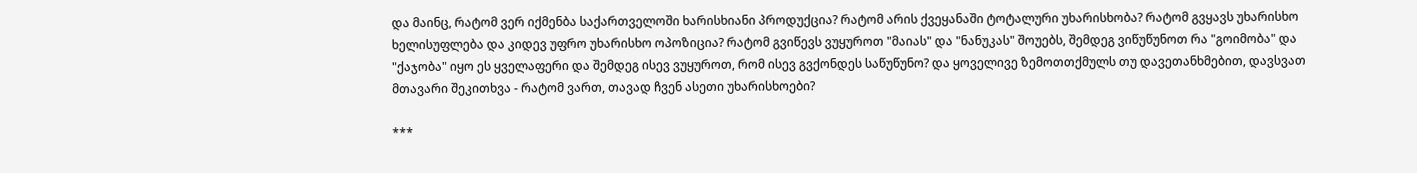და მაინც, რატომ ვერ იქმენბა საქართველოში ხარისხიანი პროდუქცია? რატომ არის ქვეყანაში ტოტალური უხარისხობა? რატომ გვყავს უხარისხო ხელისუფლება და კიდევ უფრო უხარისხო ოპოზიცია? რატომ გვიწევს ვუყუროთ "მაიას" და "ნანუკას" შოუებს, შემდეგ ვიწუწუნოთ რა "გოიმობა" და "ქაჯობა" იყო ეს ყველაფერი და შემდეგ ისევ ვუყუროთ, რომ ისევ გვქონდეს საწუწუნო? და ყოველივე ზემოთთქმულს თუ დავეთანხმებით, დავსვათ მთავარი შეკითხვა - რატომ ვართ, თავად ჩვენ ასეთი უხარისხოები?

***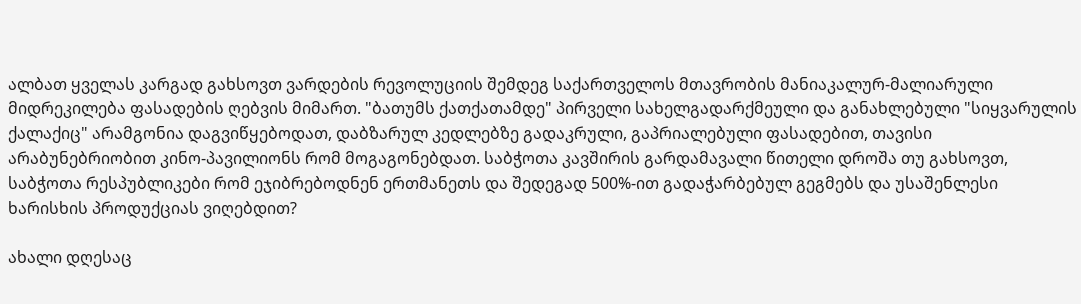ალბათ ყველას კარგად გახსოვთ ვარდების რევოლუციის შემდეგ საქართველოს მთავრობის მანიაკალურ-მალიარული მიდრეკილება ფასადების ღებვის მიმართ. "ბათუმს ქათქათამდე" პირველი სახელგადარქმეული და განახლებული "სიყვარულის ქალაქიც" არამგონია დაგვიწყებოდათ, დაბზარულ კედლებზე გადაკრული, გაპრიალებული ფასადებით, თავისი არაბუნებრიობით კინო-პავილიონს რომ მოგაგონებდათ. საბჭოთა კავშირის გარდამავალი წითელი დროშა თუ გახსოვთ, საბჭოთა რესპუბლიკები რომ ეჯიბრებოდნენ ერთმანეთს და შედეგად 500%-ით გადაჭარბებულ გეგმებს და უსაშენლესი ხარისხის პროდუქციას ვიღებდით?

ახალი დღესაც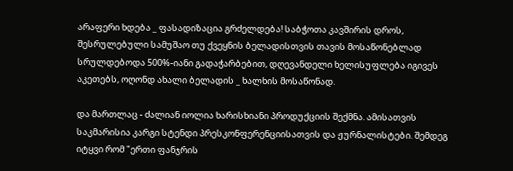არაფერი ხდება _ ფასადიზაცია გრძელდება! საბჭოთა კავშირის დროს, შესრულებული სამუშაო თუ ქვეყნის ბელადისთვის თავის მოსაწონებლად სრულდებოდა 500%-იანი გადაჭარბებით, დღევანდელი ხელისუფლება იგივეს აკეთებს, ოღონდ ახალი ბელადის _ ხალხის მოსაწონად.

და მართლაც - ძალიან იოლია ხარისხიანი პროდუქციის შექმნა. ამისათვის საკმარისია კარგი სტენდი პრესკონფერენციისათვის და ჟურნალისტები. შემდეგ იტყვი რომ "ერთი ფანჯრის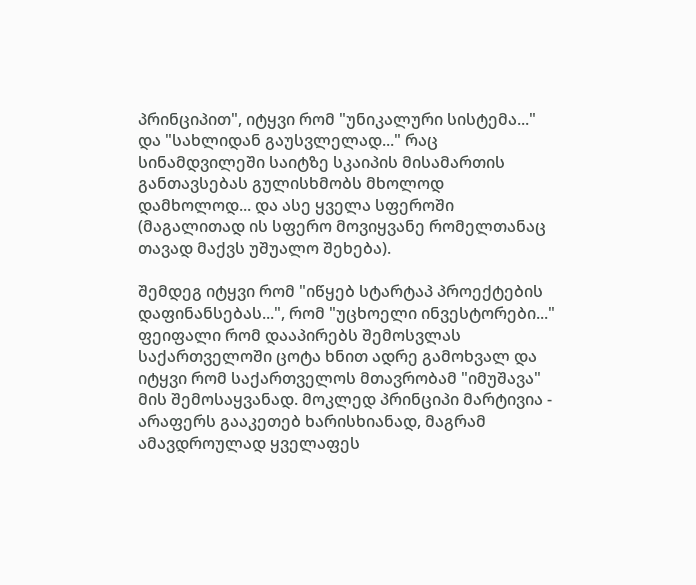პრინციპით", იტყვი რომ "უნიკალური სისტემა..." და "სახლიდან გაუსვლელად..." რაც სინამდვილეში საიტზე სკაიპის მისამართის განთავსებას გულისხმობს მხოლოდ დამხოლოდ... და ასე ყველა სფეროში (მაგალითად ის სფერო მოვიყვანე რომელთანაც თავად მაქვს უშუალო შეხება).

შემდეგ იტყვი რომ "იწყებ სტარტაპ პროექტების დაფინანსებას...", რომ "უცხოელი ინვესტორები..." ფეიფალი რომ დააპირებს შემოსვლას საქართველოში ცოტა ხნით ადრე გამოხვალ და იტყვი რომ საქართველოს მთავრობამ "იმუშავა" მის შემოსაყვანად. მოკლედ პრინციპი მარტივია - არაფერს გააკეთებ ხარისხიანად, მაგრამ ამავდროულად ყველაფეს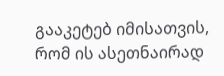გააკეტებ იმისათვის, რომ ის ასეთნაირად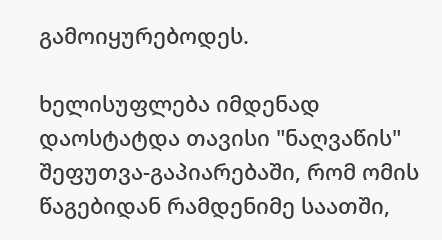გამოიყურებოდეს.

ხელისუფლება იმდენად დაოსტატდა თავისი "ნაღვაწის" შეფუთვა-გაპიარებაში, რომ ომის წაგებიდან რამდენიმე საათში,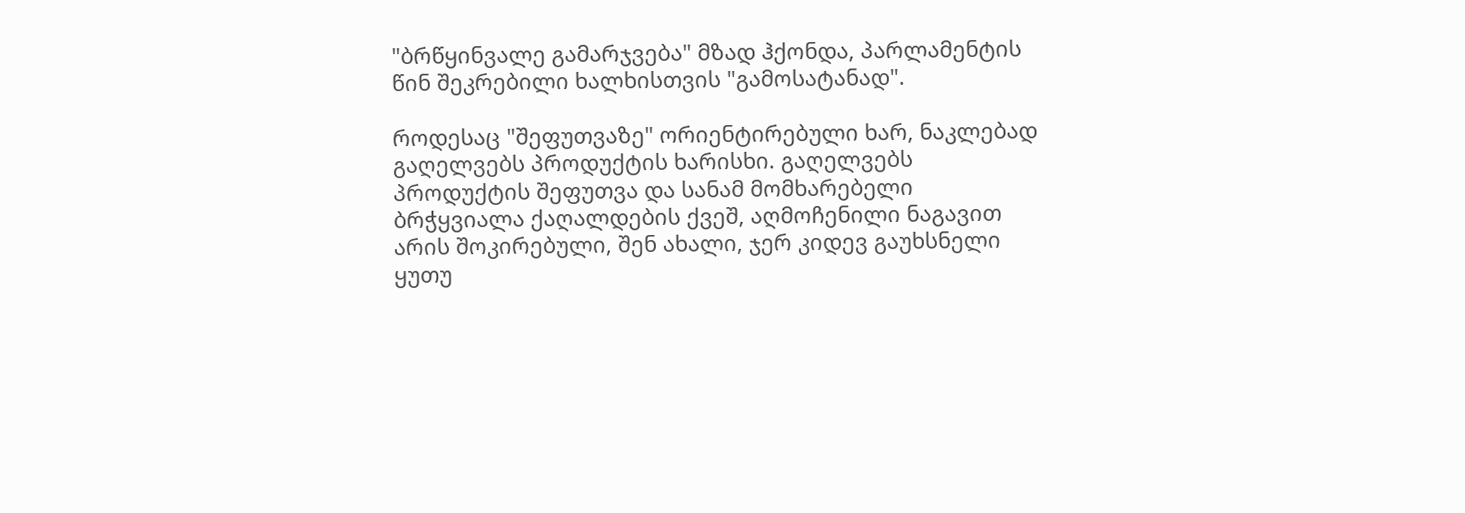"ბრწყინვალე გამარჯვება" მზად ჰქონდა, პარლამენტის წინ შეკრებილი ხალხისთვის "გამოსატანად".

როდესაც "შეფუთვაზე" ორიენტირებული ხარ, ნაკლებად გაღელვებს პროდუქტის ხარისხი. გაღელვებს პროდუქტის შეფუთვა და სანამ მომხარებელი ბრჭყვიალა ქაღალდების ქვეშ, აღმოჩენილი ნაგავით არის შოკირებული, შენ ახალი, ჯერ კიდევ გაუხსნელი ყუთუ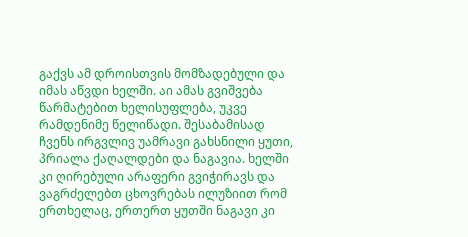გაქვს ამ დროისთვის მომზადებული და იმას აწვდი ხელში. აი ამას გვიშვება წარმატებით ხელისუფლება, უკვე რამდენიმე წელიწადი. შესაბამისად ჩვენს ირგვლივ უამრავი გახსნილი ყუთი, პრიალა ქაღალდები და ნაგავია. ხელში კი ღირებული არაფერი გვიჭირავს და ვაგრძელებთ ცხოვრებას ილუზიით რომ ერთხელაც, ერთერთ ყუთში ნაგავი კი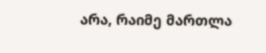არა, რაიმე მართლა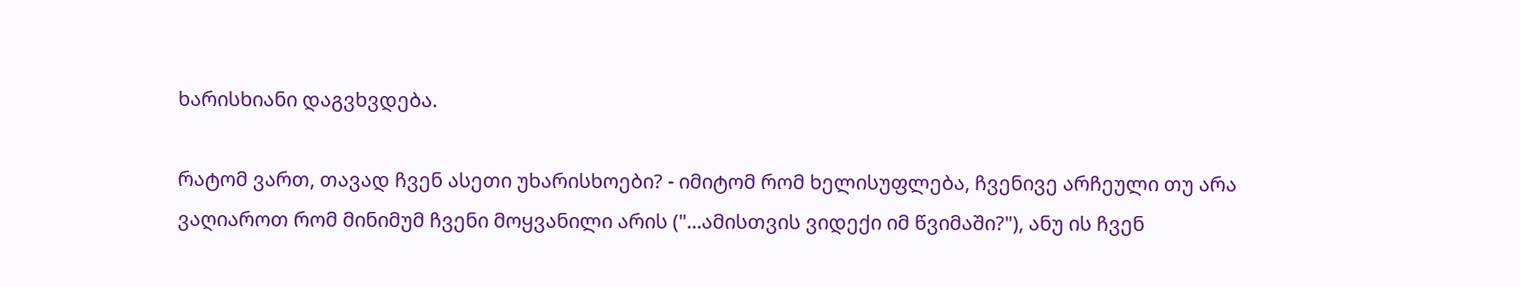ხარისხიანი დაგვხვდება.

რატომ ვართ, თავად ჩვენ ასეთი უხარისხოები? - იმიტომ რომ ხელისუფლება, ჩვენივე არჩეული თუ არა ვაღიაროთ რომ მინიმუმ ჩვენი მოყვანილი არის ("...ამისთვის ვიდექი იმ წვიმაში?"), ანუ ის ჩვენ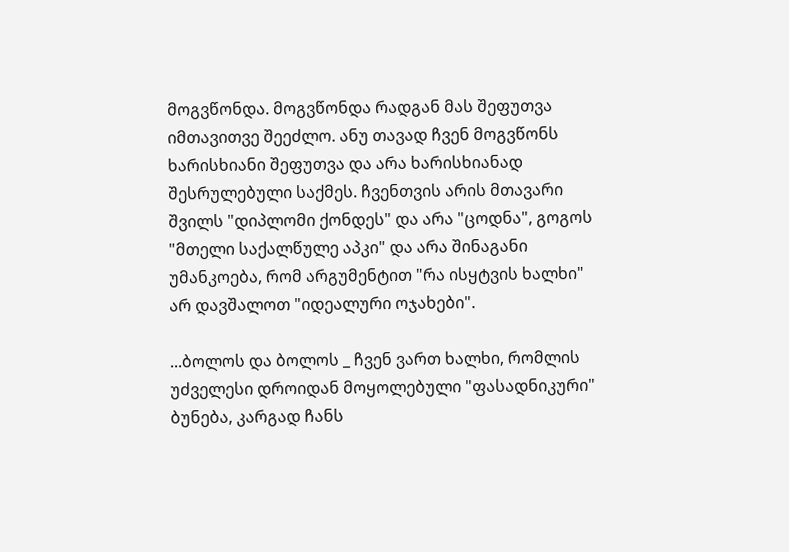მოგვწონდა. მოგვწონდა რადგან მას შეფუთვა იმთავითვე შეეძლო. ანუ თავად ჩვენ მოგვწონს ხარისხიანი შეფუთვა და არა ხარისხიანად შესრულებული საქმეს. ჩვენთვის არის მთავარი შვილს "დიპლომი ქონდეს" და არა "ცოდნა", გოგოს "მთელი საქალწულე აპკი" და არა შინაგანი უმანკოება, რომ არგუმენტით "რა ისყტვის ხალხი" არ დავშალოთ "იდეალური ოჯახები".

...ბოლოს და ბოლოს _ ჩვენ ვართ ხალხი, რომლის უძველესი დროიდან მოყოლებული "ფასადნიკური" ბუნება, კარგად ჩანს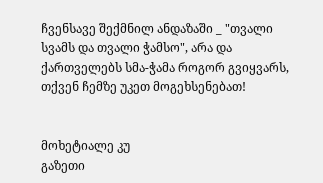ჩვენსავე შექმნილ ანდაზაში _ "თვალი სვამს და თვალი ჭამსო", არა და ქართველებს სმა-ჭამა როგორ გვიყვარს, თქვენ ჩემზე უკეთ მოგეხსენებათ!


მოხეტიალე კუ
გაზეთი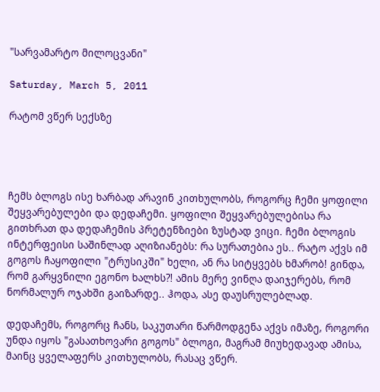"სარვამარტო მილოცვანი"

Saturday, March 5, 2011

რატომ ვწერ სექსზე




ჩემს ბლოგს ისე ხარბად არავინ კითხულობს, როგორც ჩემი ყოფილი შეყვარებულები და დედაჩემი. ყოფილი შეყვარებულებისა რა გითხრათ და დედაჩემის პრეტენზიები ზუსტად ვიცი. ჩემი ბლოგის ინტერფეისი საშინლად აღიზიანებს: რა სურათებია ეს.. რატო აქვს იმ გოგოს ჩაყოფილი "ტრუსიკში" ხელი, ან რა სიტყვებს ხმარობ! გინდა, რომ გარყვნილი ეგონო ხალხს?! ამის მერე ვინღა დაიჯერებს, რომ ნორმალურ ოჯახში გაიზარდე.. ჰოდა, ასე დაუსრულებლად.

დედაჩემს, როგორც ჩანს, საკუთარი წარმოდგენა აქვს იმაზე, როგორი უნდა იყოს "გასათხოვარი გოგოს" ბლოგი, მაგრამ მიუხედავად ამისა, მაინც ყველაფერს კითხულობს, რასაც ვწერ.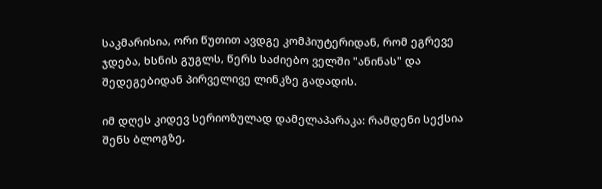საკმარისია, ორი წუთით ავდგე კომპიუტერიდან, რომ ეგრევე ჯდება, ხსნის გუგლს, წერს საძიებო ველში "ანინას" და შედეგებიდან პირველივე ლინკზე გადადის.

იმ დღეს კიდევ სერიოზულად დამელაპარაკა: რამდენი სექსია შენს ბლოგზე,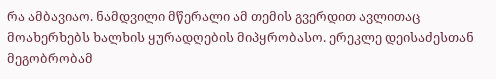რა ამბავიაო. ნამდვილი მწერალი ამ თემის გვერდით ავლითაც მოახერხებს ხალხის ყურადღების მიპყრობასო. ერეკლე დეისაძესთან მეგობრობამ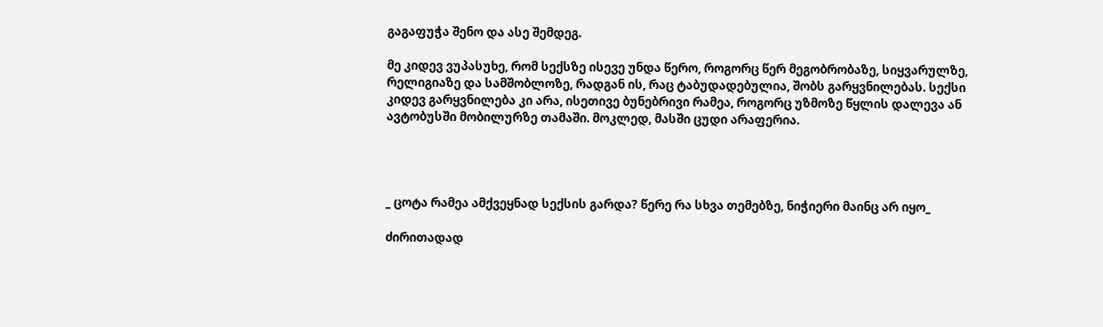გაგაფუჭა შენო და ასე შემდეგ.

მე კიდევ ვუპასუხე, რომ სექსზე ისევე უნდა წერო, როგორც წერ მეგობრობაზე, სიყვარულზე, რელიგიაზე და სამშობლოზე, რადგან ის, რაც ტაბუდადებულია, შობს გარყვნილებას. სექსი კიდევ გარყვნილება კი არა, ისეთივე ბუნებრივი რამეა, როგორც უზმოზე წყლის დალევა ან ავტობუსში მობილურზე თამაში. მოკლედ, მასში ცუდი არაფერია.




_ ცოტა რამეა ამქვეყნად სექსის გარდა? წერე რა სხვა თემებზე, ნიჭიერი მაინც არ იყო_

ძირითადად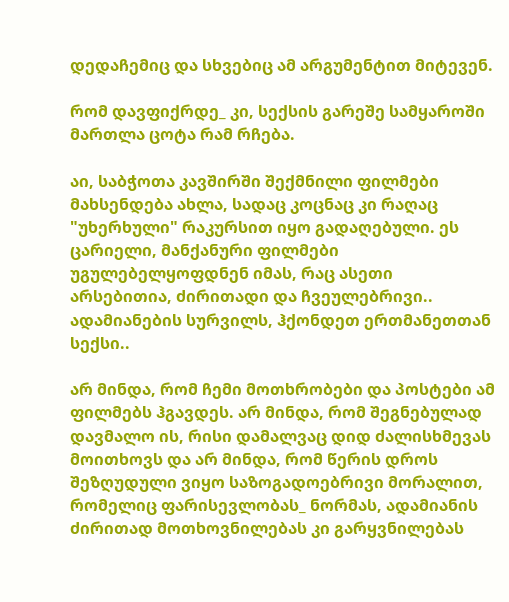დედაჩემიც და სხვებიც ამ არგუმენტით მიტევენ.

რომ დავფიქრდე_ კი, სექსის გარეშე სამყაროში მართლა ცოტა რამ რჩება.

აი, საბჭოთა კავშირში შექმნილი ფილმები მახსენდება ახლა, სადაც კოცნაც კი რაღაც "უხერხული" რაკურსით იყო გადაღებული. ეს ცარიელი, მანქანური ფილმები უგულებელყოფდნენ იმას, რაც ასეთი არსებითია, ძირითადი და ჩვეულებრივი.. ადამიანების სურვილს, ჰქონდეთ ერთმანეთთან სექსი..

არ მინდა, რომ ჩემი მოთხრობები და პოსტები ამ ფილმებს ჰგავდეს. არ მინდა, რომ შეგნებულად დავმალო ის, რისი დამალვაც დიდ ძალისხმევას მოითხოვს და არ მინდა, რომ წერის დროს შეზღუდული ვიყო საზოგადოებრივი მორალით, რომელიც ფარისევლობას_ ნორმას, ადამიანის ძირითად მოთხოვნილებას კი გარყვნილებას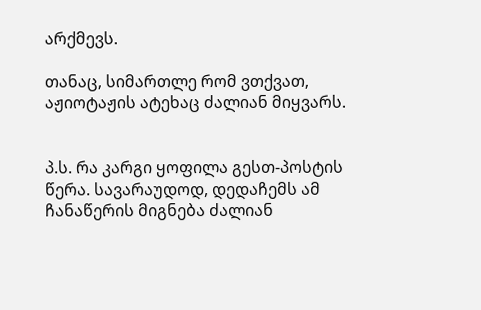არქმევს.

თანაც, სიმართლე რომ ვთქვათ, აჟიოტაჟის ატეხაც ძალიან მიყვარს.


პ.ს. რა კარგი ყოფილა გესთ-პოსტის წერა. სავარაუდოდ, დედაჩემს ამ ჩანაწერის მიგნება ძალიან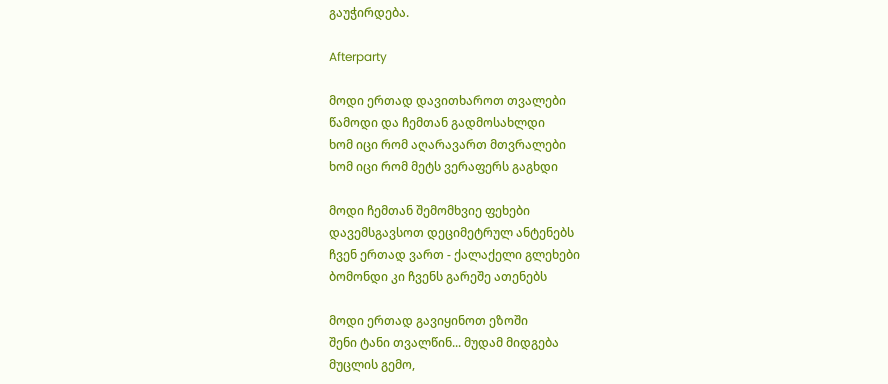გაუჭირდება.

Afterparty

მოდი ერთად დავითხაროთ თვალები
წამოდი და ჩემთან გადმოსახლდი
ხომ იცი რომ აღარავართ მთვრალები
ხომ იცი რომ მეტს ვერაფერს გაგხდი

მოდი ჩემთან შემომხვიე ფეხები
დავემსგავსოთ დეციმეტრულ ანტენებს
ჩვენ ერთად ვართ - ქალაქელი გლეხები
ბომონდი კი ჩვენს გარეშე ათენებს

მოდი ერთად გავიყინოთ ეზოში
შენი ტანი თვალწინ... მუდამ მიდგება
მუცლის გემო,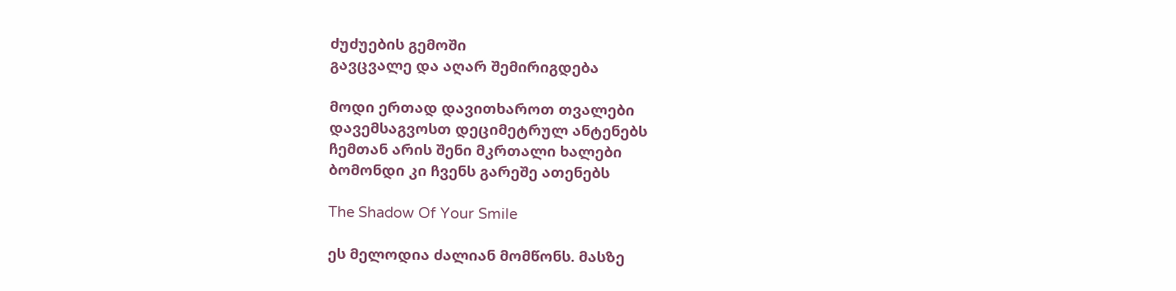ძუძუების გემოში
გავცვალე და აღარ შემირიგდება

მოდი ერთად დავითხაროთ თვალები
დავემსაგვოსთ დეციმეტრულ ანტენებს
ჩემთან არის შენი მკრთალი ხალები
ბომონდი კი ჩვენს გარეშე ათენებს

The Shadow Of Your Smile

ეს მელოდია ძალიან მომწონს. მასზე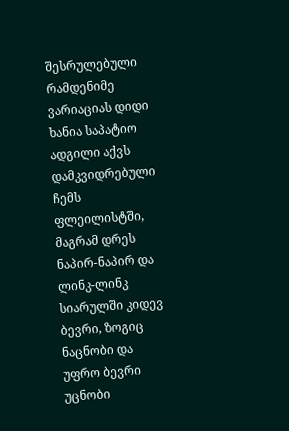შესრულებული რამდენიმე ვარიაციას დიდი ხანია საპატიო ადგილი აქვს დამკვიდრებული ჩემს ფლეილისტში, მაგრამ დრეს ნაპირ-ნაპირ და ლინკ-ლინკ სიარულში კიდევ ბევრი, ზოგიც ნაცნობი და უფრო ბევრი უცნობი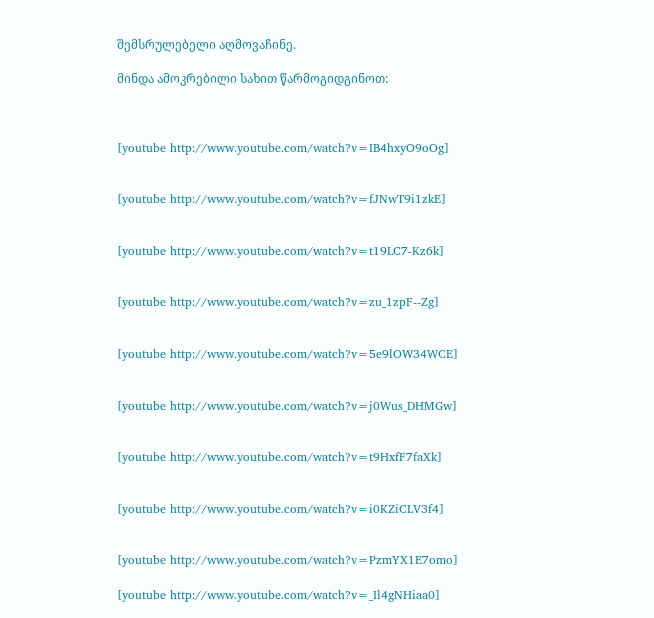შემსრულებელი აღმოვაჩინე.

მინდა ამოკრებილი სახით წარმოგიდგინოთ:



[youtube http://www.youtube.com/watch?v=IB4hxyO9oOg]


[youtube http://www.youtube.com/watch?v=fJNwT9i1zkE]


[youtube http://www.youtube.com/watch?v=t19LC7-Kz6k]


[youtube http://www.youtube.com/watch?v=zu_1zpF--Zg]


[youtube http://www.youtube.com/watch?v=5e9lOW34WCE]


[youtube http://www.youtube.com/watch?v=j0Wus_DHMGw]


[youtube http://www.youtube.com/watch?v=t9HxfF7faXk]


[youtube http://www.youtube.com/watch?v=i0KZiCLV3f4]


[youtube http://www.youtube.com/watch?v=PzmYX1E7omo]

[youtube http://www.youtube.com/watch?v=_Il4gNHiaa0]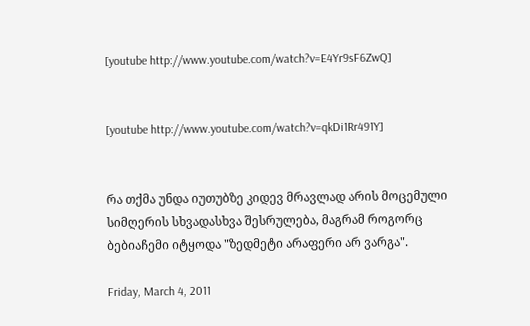[youtube http://www.youtube.com/watch?v=E4Yr9sF6ZwQ]


[youtube http://www.youtube.com/watch?v=qkDi1Rr491Y]


რა თქმა უნდა იუთუბზე კიდევ მრავლად არის მოცემული სიმღერის სხვადასხვა შესრულება, მაგრამ როგორც ბებიაჩემი იტყოდა "ზედმეტი არაფერი არ ვარგა".

Friday, March 4, 2011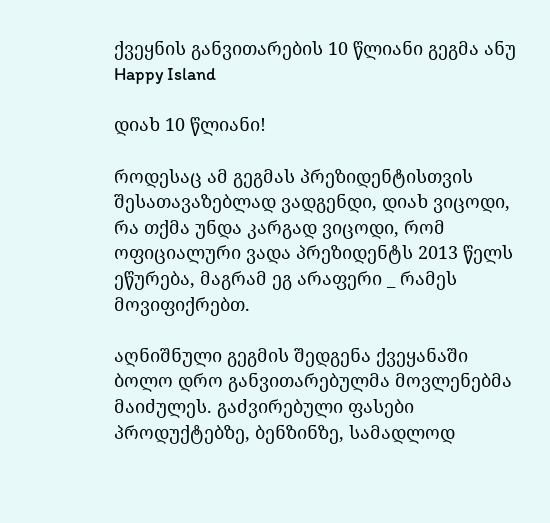ქვეყნის განვითარების 10 წლიანი გეგმა ანუ Happy Island

დიახ 10 წლიანი!

როდესაც ამ გეგმას პრეზიდენტისთვის შესათავაზებლად ვადგენდი, დიახ ვიცოდი, რა თქმა უნდა კარგად ვიცოდი, რომ ოფიციალური ვადა პრეზიდენტს 2013 წელს ეწურება, მაგრამ ეგ არაფერი _ რამეს მოვიფიქრებთ.

აღნიშნული გეგმის შედგენა ქვეყანაში ბოლო დრო განვითარებულმა მოვლენებმა მაიძულეს. გაძვირებული ფასები პროდუქტებზე, ბენზინზე, სამადლოდ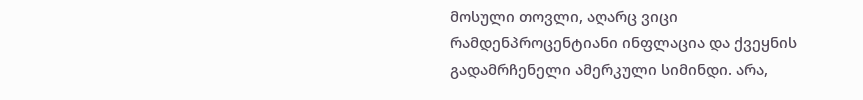მოსული თოვლი, აღარც ვიცი რამდენპროცენტიანი ინფლაცია და ქვეყნის გადამრჩენელი ამერკული სიმინდი. არა,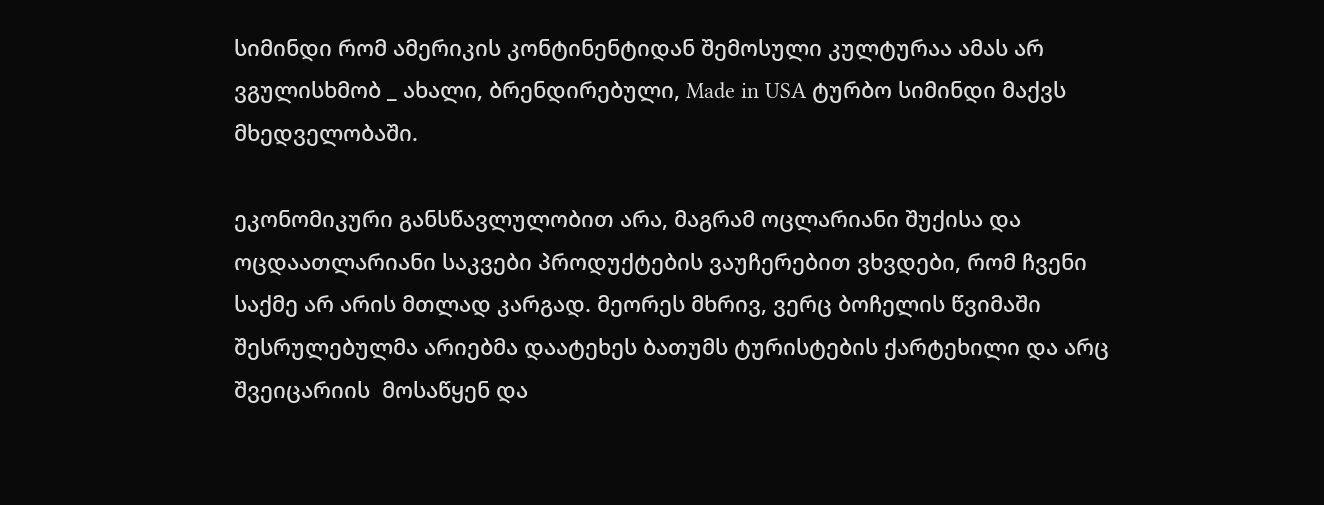სიმინდი რომ ამერიკის კონტინენტიდან შემოსული კულტურაა ამას არ ვგულისხმობ _ ახალი, ბრენდირებული, Made in USA ტურბო სიმინდი მაქვს მხედველობაში.

ეკონომიკური განსწავლულობით არა, მაგრამ ოცლარიანი შუქისა და ოცდაათლარიანი საკვები პროდუქტების ვაუჩერებით ვხვდები, რომ ჩვენი საქმე არ არის მთლად კარგად. მეორეს მხრივ, ვერც ბოჩელის წვიმაში შესრულებულმა არიებმა დაატეხეს ბათუმს ტურისტების ქარტეხილი და არც შვეიცარიის  მოსაწყენ და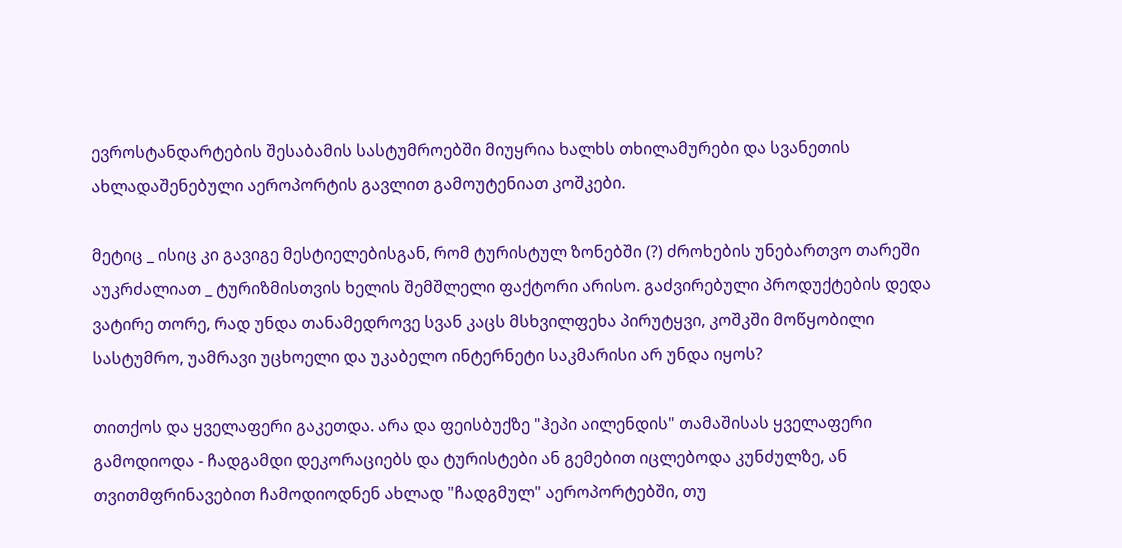ევროსტანდარტების შესაბამის სასტუმროებში მიუყრია ხალხს თხილამურები და სვანეთის ახლადაშენებული აეროპორტის გავლით გამოუტენიათ კოშკები.

მეტიც _ ისიც კი გავიგე მესტიელებისგან, რომ ტურისტულ ზონებში (?) ძროხების უნებართვო თარეში აუკრძალიათ _ ტურიზმისთვის ხელის შემშლელი ფაქტორი არისო. გაძვირებული პროდუქტების დედა ვატირე თორე, რად უნდა თანამედროვე სვან კაცს მსხვილფეხა პირუტყვი, კოშკში მოწყობილი სასტუმრო, უამრავი უცხოელი და უკაბელო ინტერნეტი საკმარისი არ უნდა იყოს?

თითქოს და ყველაფერი გაკეთდა. არა და ფეისბუქზე "ჰეპი აილენდის" თამაშისას ყველაფერი გამოდიოდა - ჩადგამდი დეკორაციებს და ტურისტები ან გემებით იცლებოდა კუნძულზე, ან თვითმფრინავებით ჩამოდიოდნენ ახლად "ჩადგმულ" აეროპორტებში, თუ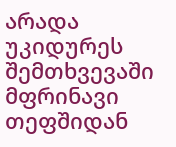არადა უკიდურეს შემთხვევაში მფრინავი თეფშიდან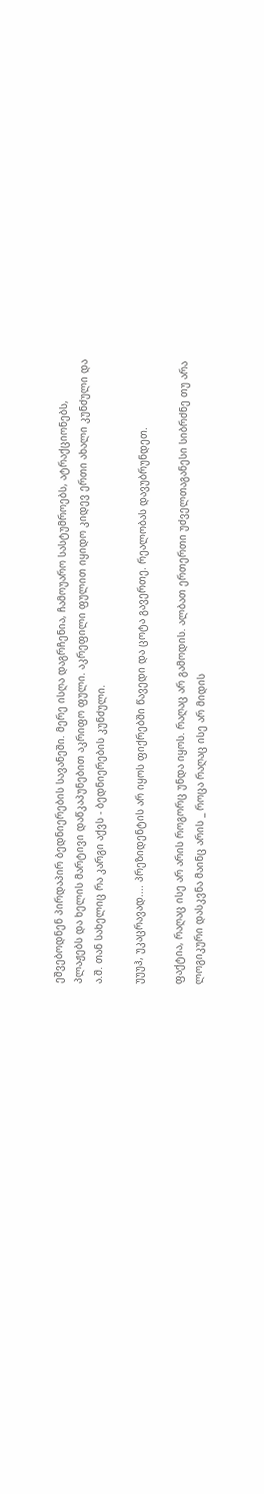ეშვებოდნენ პირდაპირ ბედნიერების სავანეში. მერე ისღა დაგრჩენია, ჩამოუარო სასტუმროებს, ატრაქციონებს, პლაჟებს და ხელის მარტივი დაწკაპუნებით აკრიფო ფული. აკრეფილი ფულით იყიდო კიდევ ერთი ახალი კუნძული და ა.შ. თან სახელიც რა კარგი აქვს - ბედნიერების კუნძული.

უუუჰ, უკაცრავად.... პრეზიდენტის არ იყოს ფიქრებში წავედი და ცოტა გავერთე. რეალობას დავუბრუნდეთ.

ფაქტია, რაღაც ისე არ არის როგორც უნდა იყოს. რაღაც არ გამოდის. ალბათ ერთერთი უძველთაგანესი სიბრძნე თუ არა ლოგიკური დასკვნა მაინც არის _ როცა რაღაც ისე არ მიდის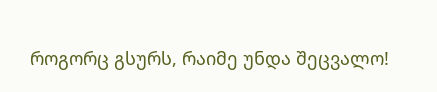როგორც გსურს, რაიმე უნდა შეცვალო!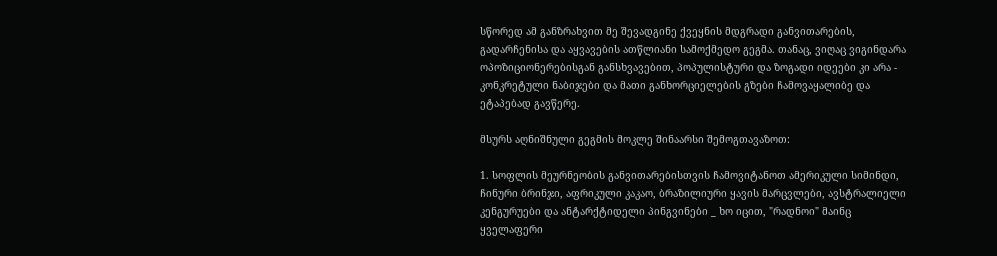სწორედ ამ განზრახვით მე შევადგინე ქვეყნის მდგრადი განვითარების, გადარჩენისა და აყვავების ათწლიანი სამოქმედო გეგმა. თანაც, ვიღაც ვიგინდარა ოპოზიციონერებისგან განსხვავებით, პოპულისტური და ზოგადი იდეები კი არა - კონკრეტული ნაბიჯები და მათი განხორციელების გზები ჩამოვაყალიბე და ეტაპებად გავწერე.

მსურს აღნიშნული გეგმის მოკლე შინაარსი შემოგთავაზოთ:

1. სოფლის მეურნეობის განვითარებისთვის ჩამოვიტანოთ ამერიკული სიმინდი, ჩინური ბრინჯი, აფრიკული კაკაო, ბრაზილიური ყავის მარცვლები, ავსტრალიელი კენგურუები და ანტარქტიდელი პინგვინები _ ხო იცით, "რადნოი" მაინც ყველაფერი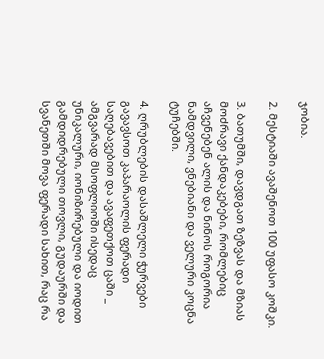ჯობია.

2. მესტიაში ავაშენოთ 100 უფასო კოშკი.

3. ბათუმში, დავდგათ ზეზვას და მზიას მოძრავი ქანდაკებები, რომლებიც აჩვენებენ ალის და ნინოს როგორია ნამდვილი, ვნებიანი და ველური კოცნა ტუჩებში.

4. ღრუბლების დასაშლელი ჭურვები გავავსოთ კაპარაოლის ფერადი საღებავებით და ავაფეთქოთ ცაში _ ამგვარად მსოფლიოში ისედაც უნიკალური, იონიზირებული და იოდით გამდიდრებული თოვლი, გუდაურში და სვანეთში მოვა ფერადი სახით, რაც რა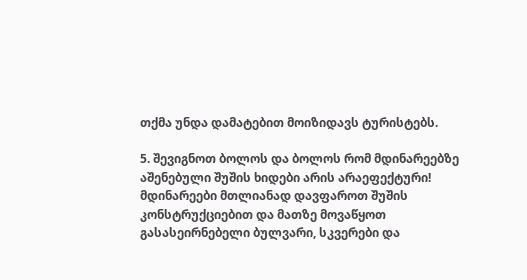თქმა უნდა დამატებით მოიზიდავს ტურისტებს.

5. შევიგნოთ ბოლოს და ბოლოს რომ მდინარეებზე აშენებული შუშის ხიდები არის არაეფექტური! მდინარეები მთლიანად დავფაროთ შუშის კონსტრუქციებით და მათზე მოვაწყოთ გასასეირნებელი ბულვარი, სკვერები და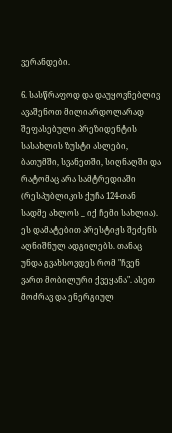ვერანდები.

6. სასწრაფოდ და დაუყოვნებლივ ავაშენოთ მილიარდოლარად შეფასებული პრეზიდენტის სასახლის ზუსტი ასლები, ბათუმში, სვანეთში, სიღნაღში და რატომაც არა სამტრედიაში (რესპუბლიკის ქუჩა 124-თან სადმე ახლოს _ იქ ჩემი სახლია). ეს დამატებით პრესტიჟს შეძენს აღნიშნულ ადგილებს. თანაც უნდა გვახსოვდეს რომ "ჩვენ ვართ მობილური ქვეყანა". ასეთ მოძრავ და ენერგიულ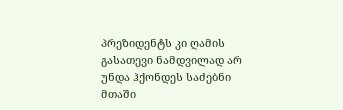პრეზიდენტს კი ღამის გასათევი ნამდვილად არ უნდა ჰქონდეს საძებნი მთაში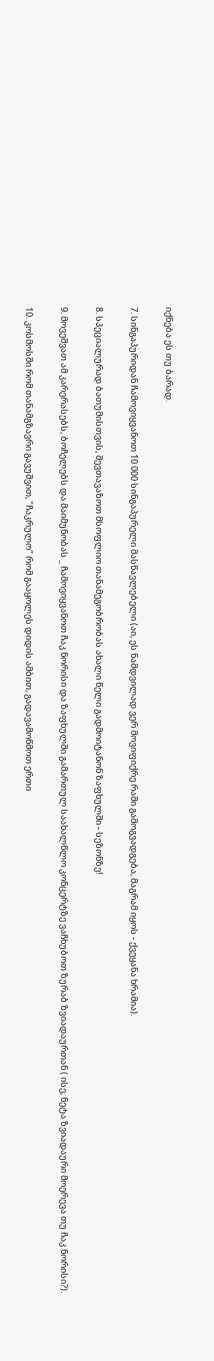იქნება ეს თუ ბარად.

7. სინგაპურიდან ჩამოვიყვანოთ 10 000 სინგაპურელი მასწავლებელი (აი, ეს ნამდვილად ვერ მოვიფიქრე რაში გამოგვადგება, მაგრამ იყოს - ქვეყანა ხრამია).

8. სპეციალურად ბათუმისთვის, შევთავაზოთ მსოფლიო თანამეგობრობას ახალი წელი გადმოიტანონ ზაფხულში - სეზონზე!

9. მოვეშვათ ამ კარერასებს, ბოჩელებს და მაიმუნობას _ ჩამოვიყვანოთ ჩაკ ნორისი და ზაფხულში გამართულ საახალწლო კონცერტზე ვაჩხუბოთ ზურაბ ზვიადაურთან ( ისე, ნეტა ზვიადაური მოერევა თუ ჩაკ ნორისი?).

10. კოსმოსში რომ თანამგზავრი გავუშვით, "ჩაკრულო" რომ გააყოლეს დიდის ამბით, გადავამოწმოთ ერთი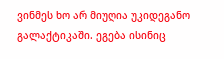ვინმეს ხო არ მიუღია უკიდეგანო გალაქტიკაში. ეგება ისინიც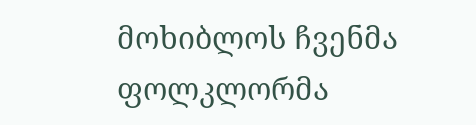მოხიბლოს ჩვენმა ფოლკლორმა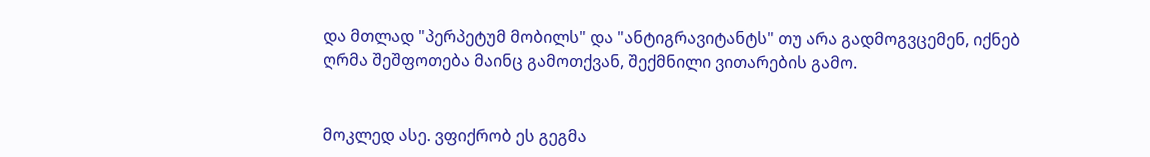და მთლად "პერპეტუმ მობილს" და "ანტიგრავიტანტს" თუ არა გადმოგვცემენ, იქნებ ღრმა შეშფოთება მაინც გამოთქვან, შექმნილი ვითარების გამო.


მოკლედ ასე. ვფიქრობ ეს გეგმა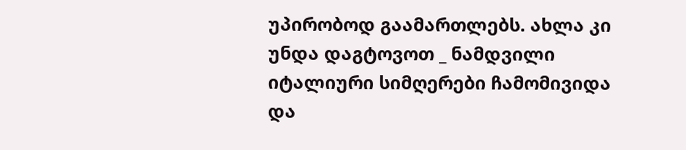უპირობოდ გაამართლებს. ახლა კი უნდა დაგტოვოთ _ ნამდვილი იტალიური სიმღერები ჩამომივიდა და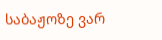საბაჟოზე ვარ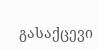გასაქცევი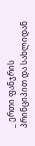_ ერთი ფანჯრის პრინციპით და სახლიდან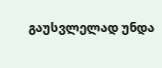გაუსვლელად უნდა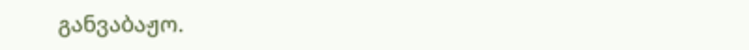განვაბაჟო.